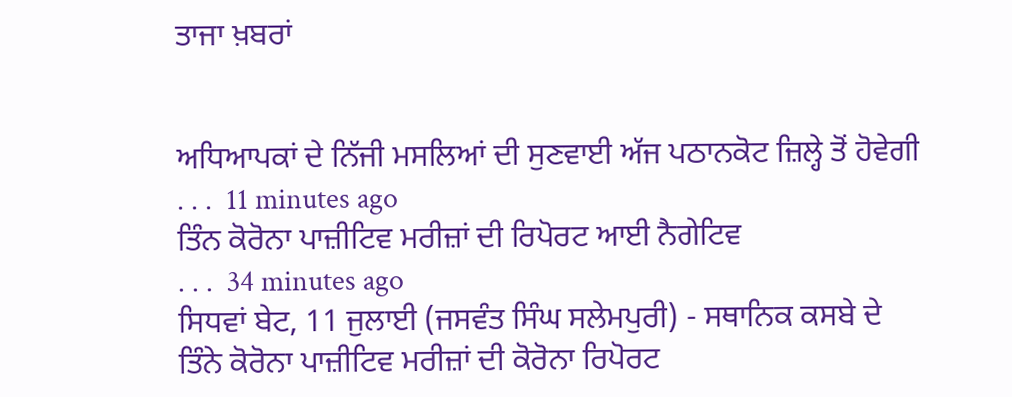ਤਾਜਾ ਖ਼ਬਰਾਂ


ਅਧਿਆਪਕਾਂ ਦੇ ਨਿੱਜੀ ਮਸਲਿਆਂ ਦੀ ਸੁਣਵਾਈ ਅੱਜ ਪਠਾਨਕੋਟ ਜ਼ਿਲ੍ਹੇ ਤੋਂ ਹੋਵੇਗੀ
. . .  11 minutes ago
ਤਿੰਨ ਕੋਰੋਨਾ ਪਾਜ਼ੀਟਿਵ ਮਰੀਜ਼ਾਂ ਦੀ ਰਿਪੋਰਟ ਆਈ ਨੈਗੇਟਿਵ
. . .  34 minutes ago
ਸਿਧਵਾਂ ਬੇਟ, 11 ਜੁਲਾਈ (ਜਸਵੰਤ ਸਿੰਘ ਸਲੇਮਪੁਰੀ) - ਸਥਾਨਿਕ ਕਸਬੇ ਦੇ ਤਿੰਨੇ ਕੋਰੋਨਾ ਪਾਜ਼ੀਟਿਵ ਮਰੀਜ਼ਾਂ ਦੀ ਕੋਰੋਨਾ ਰਿਪੋਰਟ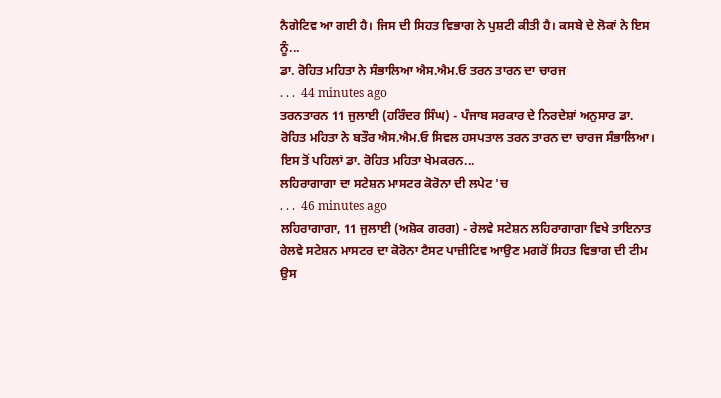ਨੈਗੇਟਿਵ ਆ ਗਈ ਹੈ। ਜਿਸ ਦੀ ਸਿਹਤ ਵਿਭਾਗ ਨੇ ਪੁਸ਼ਟੀ ਕੀਤੀ ਹੈ। ਕਸਬੇ ਦੇ ਲੋਕਾਂ ਨੇ ਇਸ ਨੂੰ...
ਡਾ. ਰੋਹਿਤ ਮਹਿਤਾ ਨੇ ਸੰਭਾਲਿਆ ਐਸ.ਐਮ.ਓ ਤਰਨ ਤਾਰਨ ਦਾ ਚਾਰਜ
. . .  44 minutes ago
ਤਰਨਤਾਰਨ 11 ਜੁਲਾਈ (ਹਰਿੰਦਰ ਸਿੰਘ) - ਪੰਜਾਬ ਸਰਕਾਰ ਦੇ ਨਿਰਦੇਸ਼ਾਂ ਅਨੁਸਾਰ ਡਾ. ਰੋਹਿਤ ਮਹਿਤਾ ਨੇ ਬਤੌਰ ਐਸ.ਐਮ.ਓ ਸਿਵਲ ਹਸਪਤਾਲ ਤਰਨ ਤਾਰਨ ਦਾ ਚਾਰਜ ਸੰਭਾਲਿਆ। ਇਸ ਤੋਂ ਪਹਿਲਾਂ ਡਾ. ਰੋਹਿਤ ਮਹਿਤਾ ਖੇਮਕਰਨ...
ਲਹਿਰਾਗਾਗਾ ਦਾ ਸਟੇਸ਼ਨ ਮਾਸਟਰ ਕੋਰੋਨਾ ਦੀ ਲਪੇਟ 'ਚ
. . .  46 minutes ago
ਲਹਿਰਾਗਾਗਾ, 11 ਜੁਲਾਈ (ਅਸ਼ੋਕ ਗਰਗ) - ਰੇਲਵੇ ਸਟੇਸ਼ਨ ਲਹਿਰਾਗਾਗਾ ਵਿਖੇ ਤਾਇਨਾਤ ਰੇਲਵੇ ਸਟੇਸ਼ਨ ਮਾਸਟਰ ਦਾ ਕੋਰੋਨਾ ਟੈਸਟ ਪਾਜ਼ੀਟਿਵ ਆਉਣ ਮਗਰੋਂ ਸਿਹਤ ਵਿਭਾਗ ਦੀ ਟੀਮ ਉਸ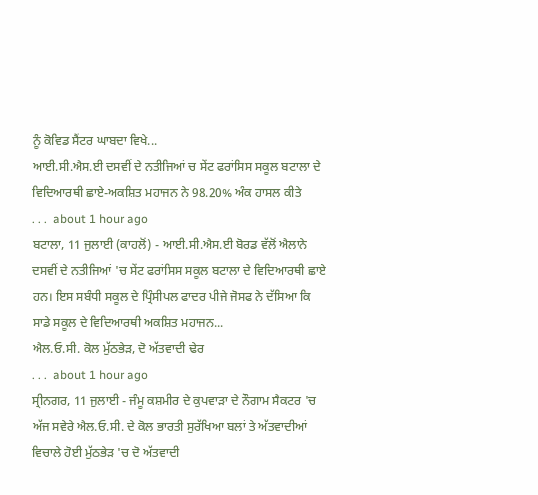ਨੂੰ ਕੋਵਿਡ ਸੈਂਟਰ ਘਾਬਦਾ ਵਿਖੇ...
ਆਈ.ਸੀ.ਐਸ.ਈ ਦਸਵੀਂ ਦੇ ਨਤੀਜਿਆਂ ਚ ਸੇਂਟ ਫਰਾਂਸਿਸ ਸਕੂਲ ਬਟਾਲਾ ਦੇ ਵਿਦਿਆਰਥੀ ਛਾਏ-ਅਕਸ਼ਿਤ ਮਹਾਜਨ ਨੇ 98.20% ਅੰਕ ਹਾਸਲ ਕੀਤੇ
. . .  about 1 hour ago
ਬਟਾਲਾ, 11 ਜੁਲਾਈ (ਕਾਹਲੋਂ) - ਆਈ.ਸੀ.ਐਸ.ਈ ਬੋਰਡ ਵੱਲੋਂ ਐਲਾਨੇ ਦਸਵੀਂ ਦੇ ਨਤੀਜਿਆਂ 'ਚ ਸੇਂਟ ਫਰਾਂਸਿਸ ਸਕੂਲ ਬਟਾਲਾ ਦੇ ਵਿਦਿਆਰਥੀ ਛਾਏ ਹਨ। ਇਸ ਸਬੰਧੀ ਸਕੂਲ ਦੇ ਪ੍ਰਿੰਸੀਪਲ ਫਾਦਰ ਪੀਜੇ ਜੋਸਫ ਨੇ ਦੱਸਿਆ ਕਿ ਸਾਡੇ ਸਕੂਲ ਦੇ ਵਿਦਿਆਰਥੀ ਅਕਸ਼ਿਤ ਮਹਾਜਨ...
ਐਲ.ਓ.ਸੀ. ਕੋਲ ਮੁੱਠਭੇੜ, ਦੋ ਅੱਤਵਾਦੀ ਢੇਰ
. . .  about 1 hour ago
ਸ੍ਰੀਨਗਰ, 11 ਜੁਲਾਈ - ਜੰਮੂ ਕਸ਼ਮੀਰ ਦੇ ਕੁਪਵਾੜਾ ਦੇ ਨੌਗਾਮ ਸੈਕਟਰ 'ਚ ਅੱਜ ਸਵੇਰੇ ਐਲ.ਓ.ਸੀ. ਦੇ ਕੋਲ ਭਾਰਤੀ ਸੁਰੱਖਿਆ ਬਲਾਂ ਤੇ ਅੱਤਵਾਦੀਆਂ ਵਿਚਾਲੇ ਹੋਈ ਮੁੱਠਭੇੜ 'ਚ ਦੋ ਅੱਤਵਾਦੀ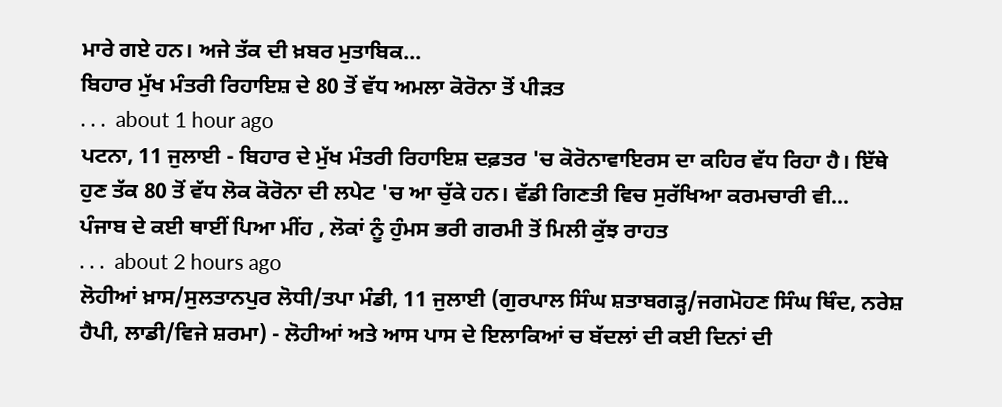ਮਾਰੇ ਗਏ ਹਨ। ਅਜੇ ਤੱਕ ਦੀ ਖ਼ਬਰ ਮੁਤਾਬਿਕ...
ਬਿਹਾਰ ਮੁੱਖ ਮੰਤਰੀ ਰਿਹਾਇਸ਼ ਦੇ 80 ਤੋਂ ਵੱਧ ਅਮਲਾ ਕੋਰੋਨਾ ਤੋਂ ਪੀੜਤ
. . .  about 1 hour ago
ਪਟਨਾ, 11 ਜੁਲਾਈ - ਬਿਹਾਰ ਦੇ ਮੁੱਖ ਮੰਤਰੀ ਰਿਹਾਇਸ਼ ਦਫ਼ਤਰ 'ਚ ਕੋਰੋਨਾਵਾਇਰਸ ਦਾ ਕਹਿਰ ਵੱਧ ਰਿਹਾ ਹੈ। ਇੱਥੇ ਹੁਣ ਤੱਕ 80 ਤੋਂ ਵੱਧ ਲੋਕ ਕੋਰੋਨਾ ਦੀ ਲਪੇਟ 'ਚ ਆ ਚੁੱਕੇ ਹਨ। ਵੱਡੀ ਗਿਣਤੀ ਵਿਚ ਸੁਰੱਖਿਆ ਕਰਮਚਾਰੀ ਵੀ...
ਪੰਜਾਬ ਦੇ ਕਈ ਥਾਈਂ ਪਿਆ ਮੀਂਹ , ਲੋਕਾਂ ਨੂੰ ਹੁੰਮਸ ਭਰੀ ਗਰਮੀ ਤੋਂ ਮਿਲੀ ਕੁੱਝ ਰਾਹਤ
. . .  about 2 hours ago
ਲੋਹੀਆਂ ਖ਼ਾਸ/ਸੁਲਤਾਨਪੁਰ ਲੋਧੀ/ਤਪਾ ਮੰਡੀ, 11 ਜੁਲਾਈ (ਗੁਰਪਾਲ ਸਿੰਘ ਸ਼ਤਾਬਗੜ੍ਹ/ਜਗਮੋਹਣ ਸਿੰਘ ਥਿੰਦ, ਨਰੇਸ਼ ਹੈਪੀ, ਲਾਡੀ/ਵਿਜੇ ਸ਼ਰਮਾ) - ਲੋਹੀਆਂ ਅਤੇ ਆਸ ਪਾਸ ਦੇ ਇਲਾਕਿਆਂ ਚ ਬੱਦਲਾਂ ਦੀ ਕਈ ਦਿਨਾਂ ਦੀ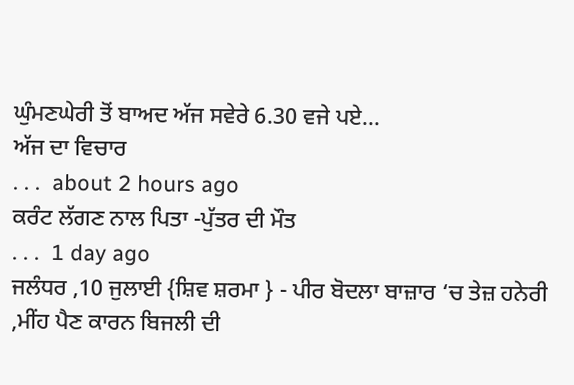ਘੁੰਮਣਘੇਰੀ ਤੋਂ ਬਾਅਦ ਅੱਜ ਸਵੇਰੇ 6.30 ਵਜੇ ਪਏ...
ਅੱਜ ਦਾ ਵਿਚਾਰ
. . .  about 2 hours ago
ਕਰੰਟ ਲੱਗਣ ਨਾਲ ਪਿਤਾ -ਪੁੱਤਰ ਦੀ ਮੌਤ
. . .  1 day ago
ਜਲੰਧਰ ,10 ਜੁਲਾਈ {ਸ਼ਿਵ ਸ਼ਰਮਾ } - ਪੀਰ ਬੋਦਲਾ ਬਾਜ਼ਾਰ ‘ਚ ਤੇਜ਼ ਹਨੇਰੀ ,ਮੀਂਹ ਪੈਣ ਕਾਰਨ ਬਿਜਲੀ ਦੀ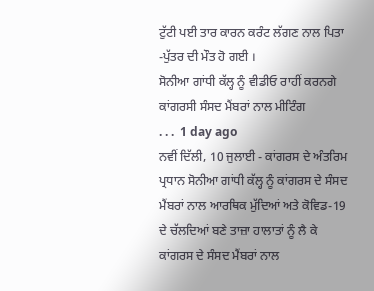ਟੁੱਟੀ ਪਈ ਤਾਰ ਕਾਰਨ ਕਰੰਟ ਲੱਗਣ ਨਾਲ ਪਿਤਾ -ਪੁੱਤਰ ਦੀ ਮੌਤ ਹੋ ਗਈ ।
ਸੋਨੀਆ ਗਾਂਧੀ ਕੱਲ੍ਹ ਨੂੰ ਵੀਡੀਓ ਰਾਹੀਂ ਕਰਨਗੇ ਕਾਂਗਰਸੀ ਸੰਸਦ ਮੈਂਬਰਾਂ ਨਾਲ ਮੀਟਿੰਗ
. . .  1 day ago
ਨਵੀਂ ਦਿੱਲੀ, 10 ਜੁਲਾਈ - ਕਾਂਗਰਸ ਦੇ ਅੰਤਰਿਮ ਪ੍ਰਧਾਨ ਸੋਨੀਆ ਗਾਂਧੀ ਕੱਲ੍ਹ ਨੂੰ ਕਾਂਗਰਸ ਦੇ ਸੰਸਦ ਮੈਂਬਰਾਂ ਨਾਲ ਆਰਥਿਕ ਮੁੱਦਿਆਂ ਅਤੇ ਕੋਵਿਡ-19 ਦੇ ਚੱਲਦਿਆਂ ਬਣੇ ਤਾਜ਼ਾ ਹਾਲਾਤਾਂ ਨੂੰ ਲੈ ਕੇ ਕਾਂਗਰਸ ਦੇ ਸੰਸਦ ਮੈਂਬਰਾਂ ਨਾਲ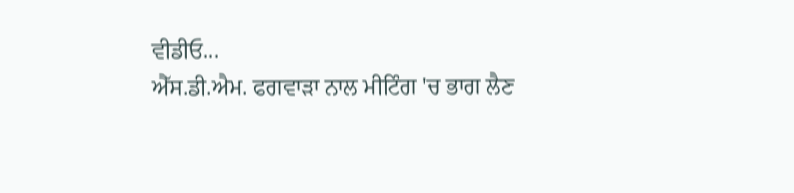ਵੀਡੀਓ...
ਐੱਸ.ਡੀ.ਐਮ. ਫਗਵਾੜਾ ਨਾਲ ਮੀਟਿੰਗ 'ਚ ਭਾਗ ਲੈਣ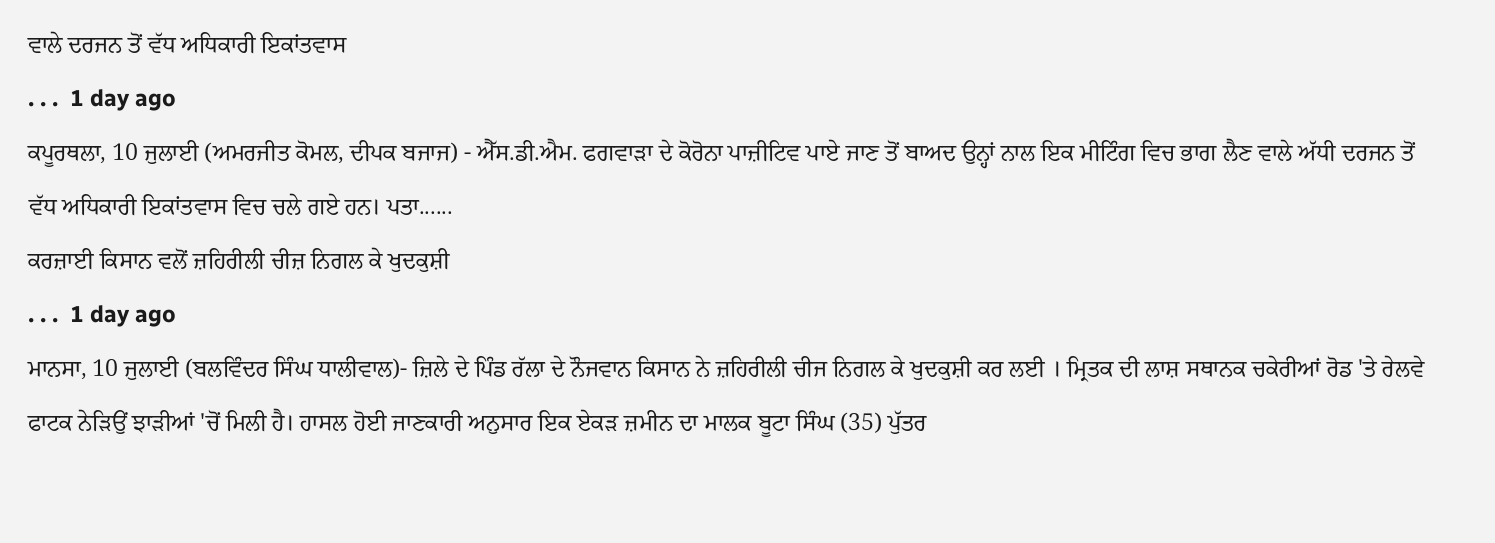ਵਾਲੇ ਦਰਜਨ ਤੋਂ ਵੱਧ ਅਧਿਕਾਰੀ ਇਕਾਂਤਵਾਸ
. . .  1 day ago
ਕਪੂਰਥਲਾ, 10 ਜੁਲਾਈ (ਅਮਰਜੀਤ ਕੋਮਲ, ਦੀਪਕ ਬਜਾਜ) - ਐੱਸ.ਡੀ.ਐਮ. ਫਗਵਾੜਾ ਦੇ ਕੋਰੋਨਾ ਪਾਜ਼ੀਟਿਵ ਪਾਏ ਜਾਣ ਤੋਂ ਬਾਅਦ ਉਨ੍ਹਾਂ ਨਾਲ ਇਕ ਮੀਟਿੰਗ ਵਿਚ ਭਾਗ ਲੈਣ ਵਾਲੇ ਅੱਧੀ ਦਰਜਨ ਤੋਂ ਵੱਧ ਅਧਿਕਾਰੀ ਇਕਾਂਤਵਾਸ ਵਿਚ ਚਲੇ ਗਏ ਹਨ। ਪਤਾ......
ਕਰਜ਼ਾਈ ਕਿਸਾਨ ਵਲੋਂ ਜ਼ਹਿਰੀਲੀ ਚੀਜ਼ ਨਿਗਲ ਕੇ ਖੁਦਕੁਸ਼ੀ
. . .  1 day ago
ਮਾਨਸਾ, 10 ਜੁਲਾਈ (ਬਲਵਿੰਦਰ ਸਿੰਘ ਧਾਲੀਵਾਲ)- ਜ਼ਿਲੇ ਦੇ ਪਿੰਡ ਰੱਲਾ ਦੇ ਨੌਜਵਾਨ ਕਿਸਾਨ ਨੇ ਜ਼ਹਿਰੀਲੀ ਚੀਜ ਨਿਗਲ ਕੇ ਖੁਦਕੁਸ਼ੀ ਕਰ ਲਈ । ਮ੍ਰਿਤਕ ਦੀ ਲਾਸ਼ ਸਥਾਨਕ ਚਕੇਰੀਆਂ ਰੋਡ 'ਤੇ ਰੇਲਵੇ ਫਾਟਕ ਨੇੜਿਉਂ ਝਾੜੀਆਂ 'ਚੋਂ ਮਿਲੀ ਹੈ। ਹਾਸਲ ਹੋਈ ਜਾਣਕਾਰੀ ਅਨੁਸਾਰ ਇਕ ਏਕੜ ਜ਼ਮੀਨ ਦਾ ਮਾਲਕ ਬੂਟਾ ਸਿੰਘ (35) ਪੁੱਤਰ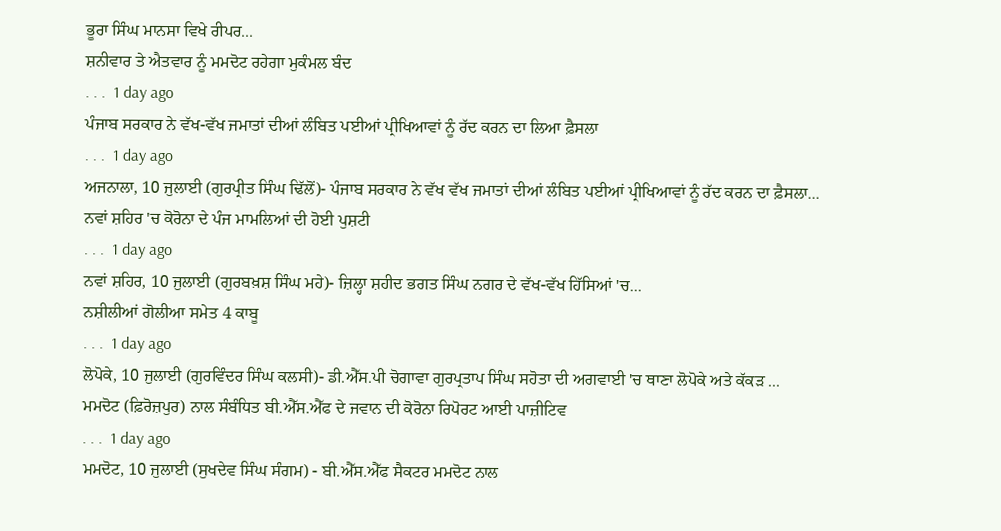ਭੂਰਾ ਸਿੰਘ ਮਾਨਸਾ ਵਿਖੇ ਰੀਪਰ...
ਸ਼ਨੀਵਾਰ ਤੇ ਐਤਵਾਰ ਨੂੰ ਮਮਦੋਟ ਰਹੇਗਾ ਮੁਕੰਮਲ ਬੰਦ
. . .  1 day ago
ਪੰਜਾਬ ਸਰਕਾਰ ਨੇ ਵੱਖ-ਵੱਖ ਜਮਾਤਾਂ ਦੀਆਂ ਲੰਬਿਤ ਪਈਆਂ ਪ੍ਰੀਖਿਆਵਾਂ ਨੂੰ ਰੱਦ ਕਰਨ ਦਾ ਲਿਆ ਫ਼ੈਸਲਾ
. . .  1 day ago
ਅਜਨਾਲਾ, 10 ਜੁਲਾਈ (ਗੁਰਪ੍ਰੀਤ ਸਿੰਘ ਢਿੱਲੋਂ)- ਪੰਜਾਬ ਸਰਕਾਰ ਨੇ ਵੱਖ ਵੱਖ ਜਮਾਤਾਂ ਦੀਆਂ ਲੰਬਿਤ ਪਈਆਂ ਪ੍ਰੀਖਿਆਵਾਂ ਨੂੰ ਰੱਦ ਕਰਨ ਦਾ ਫ਼ੈਸਲਾ...
ਨਵਾਂ ਸ਼ਹਿਰ 'ਚ ਕੋਰੋਨਾ ਦੇ ਪੰਜ ਮਾਮਲਿਆਂ ਦੀ ਹੋਈ ਪੁਸ਼ਟੀ
. . .  1 day ago
ਨਵਾਂ ਸ਼ਹਿਰ, 10 ਜੁਲਾਈ (ਗੁਰਬਖ਼ਸ਼ ਸਿੰਘ ਮਹੇ)- ਜ਼ਿਲ੍ਹਾ ਸ਼ਹੀਦ ਭਗਤ ਸਿੰਘ ਨਗਰ ਦੇ ਵੱਖ-ਵੱਖ ਹਿੱਸਿਆਂ 'ਚ...
ਨਸ਼ੀਲੀਆਂ ਗੋਲੀਆ ਸਮੇਤ 4 ਕਾਬੂ
. . .  1 day ago
ਲੋਪੋਕੇ, 10 ਜੁਲਾਈ (ਗੁਰਵਿੰਦਰ ਸਿੰਘ ਕਲਸੀ)- ਡੀ.ਐੱਸ.ਪੀ ਚੋਗਾਵਾ ਗੁਰਪ੍ਰਤਾਪ ਸਿੰਘ ਸਹੋਤਾ ਦੀ ਅਗਵਾਈ 'ਚ ਥਾਣਾ ਲੋਪੋਕੇ ਅਤੇ ਕੱਕੜ ...
ਮਮਦੋਟ (ਫ਼ਿਰੋਜ਼ਪੁਰ) ਨਾਲ ਸੰਬੰਧਿਤ ਬੀ.ਐੱਸ.ਐੱਫ ਦੇ ਜਵਾਨ ਦੀ ਕੋਰੋਨਾ ਰਿਪੋਰਟ ਆਈ ਪਾਜ਼ੀਟਿਵ
. . .  1 day ago
ਮਮਦੋਟ, 10 ਜੁਲਾਈ (ਸੁਖਦੇਵ ਸਿੰਘ ਸੰਗਮ) - ਬੀ.ਐੱਸ.ਐੱਫ ਸੈਕਟਰ ਮਮਦੋਟ ਨਾਲ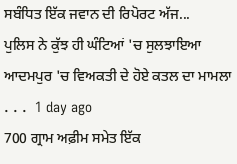ਸਬੰਧਿਤ ਇੱਕ ਜਵਾਨ ਦੀ ਰਿਪੋਰਟ ਅੱਜ...
ਪੁਲਿਸ ਨੇ ਕੁੱਝ ਹੀ ਘੰਟਿਆਂ 'ਚ ਸੁਲਝਾਇਆ ਆਦਮਪੁਰ 'ਚ ਵਿਅਕਤੀ ਦੇ ਹੋਏ ਕਤਲ ਦਾ ਮਾਮਲਾ
. . .  1 day ago
700 ਗ੍ਰਾਮ ਅਫ਼ੀਮ ਸਮੇਤ ਇੱਕ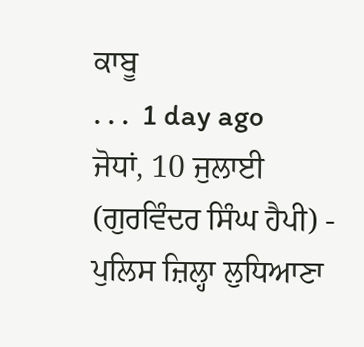ਕਾਬੂ
. . .  1 day ago
ਜੋਧਾਂ, 10 ਜੁਲਾਈ (ਗੁਰਵਿੰਦਰ ਸਿੰਘ ਹੈਪੀ) - ਪੁਲਿਸ ਜ਼ਿਲ੍ਹਾ ਲੁਧਿਆਣਾ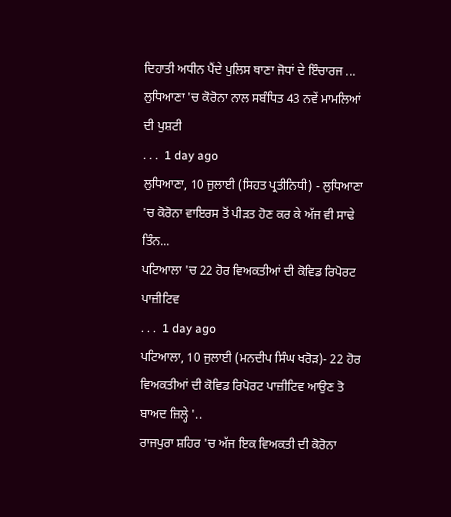ਦਿਹਾਤੀ ਅਧੀਨ ਪੈਂਦੇ ਪੁਲਿਸ ਥਾਣਾ ਜੋਧਾਂ ਦੇ ਇੰਚਾਰਜ ...
ਲੁਧਿਆਣਾ 'ਚ ਕੋਰੋਨਾ ਨਾਲ ਸਬੰਧਿਤ 43 ਨਵੇਂ ਮਾਮਲਿਆਂ ਦੀ ਪੁਸ਼ਟੀ
. . .  1 day ago
ਲੁਧਿਆਣਾ, 10 ਜੁਲਾਈ (ਸਿਹਤ ਪ੍ਰਤੀਨਿਧੀ) - ਲੁਧਿਆਣਾ 'ਚ ਕੋਰੋਨਾ ਵਾਇਰਸ ਤੋਂ ਪੀੜਤ ਹੋਣ ਕਰ ਕੇ ਅੱਜ ਵੀ ਸਾਢੇ ਤਿੰਨ...
ਪਟਿਆਲਾ 'ਚ 22 ਹੋਰ ਵਿਅਕਤੀਆਂ ਦੀ ਕੋਵਿਡ ਰਿਪੋਰਟ ਪਾਜ਼ੀਟਿਵ
. . .  1 day ago
ਪਟਿਆਲਾ, 10 ਜੁਲਾਈ (ਮਨਦੀਪ ਸਿੰਘ ਖਰੋੜ)- 22 ਹੋਰ ਵਿਅਕਤੀਆਂ ਦੀ ਕੋਵਿਡ ਰਿਪੋਰਟ ਪਾਜ਼ੀਟਿਵ ਆਉਣ ਤੋ ਬਾਅਦ ਜ਼ਿਲ੍ਹੇ '..
ਰਾਜਪੁਰਾ ਸ਼ਹਿਰ 'ਚ ਅੱਜ ਇਕ ਵਿਅਕਤੀ ਦੀ ਕੋਰੋਨਾ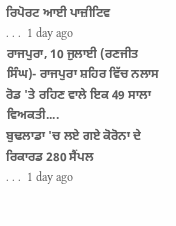ਰਿਪੋਰਟ ਆਈ ਪਾਜ਼ੀਟਿਵ
. . .  1 day ago
ਰਾਜਪੁਰਾ, 10 ਜੁਲਾਈ (ਰਣਜੀਤ ਸਿੰਘ)- ਰਾਜਪੁਰਾ ਸ਼ਹਿਰ ਵਿੱਚ ਨਲਾਸ ਰੋਡ 'ਤੇ ਰਹਿਣ ਵਾਲੇ ਇਕ 49 ਸਾਲਾ ਵਿਅਕਤੀ....
ਬੁਢਲਾਡਾ 'ਚ ਲਏ ਗਏ ਕੋਰੋਨਾ ਦੇ ਰਿਕਾਰਡ 280 ਸੈਂਪਲ
. . .  1 day ago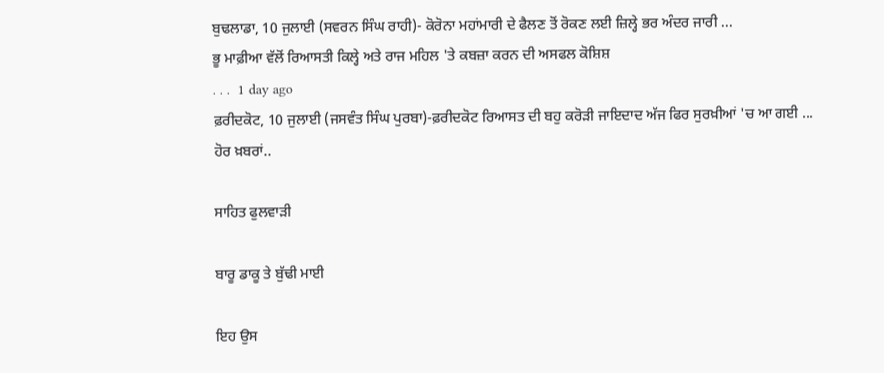ਬੁਢਲਾਡਾ, 10 ਜੁਲਾਈ (ਸਵਰਨ ਸਿੰਘ ਰਾਹੀ)- ਕੋਰੋਨਾ ਮਹਾਂਮਾਰੀ ਦੇ ਫੈਲਣ ਤੋਂ ਰੋਕਣ ਲਈ ਜ਼ਿਲ੍ਹੇ ਭਰ ਅੰਦਰ ਜਾਰੀ ...
ਭੂ ਮਾਫ਼ੀਆ ਵੱਲੋਂ ਰਿਆਸਤੀ ਕਿਲ੍ਹੇ ਅਤੇ ਰਾਜ ਮਹਿਲ 'ਤੇ ਕਬਜ਼ਾ ਕਰਨ ਦੀ ਅਸਫਲ ਕੋਸ਼ਿਸ਼
. . .  1 day ago
ਫ਼ਰੀਦਕੋਟ, 10 ਜੁਲਾਈ (ਜਸਵੰਤ ਸਿੰਘ ਪੁਰਬਾ)-ਫ਼ਰੀਦਕੋਟ ਰਿਆਸਤ ਦੀ ਬਹੁ ਕਰੋੜੀ ਜਾਇਦਾਦ ਅੱਜ ਫਿਰ ਸੁਰਖ਼ੀਆਂ 'ਚ ਆ ਗਈ ...
ਹੋਰ ਖ਼ਬਰਾਂ..

ਸਾਹਿਤ ਫੁਲਵਾੜੀ

ਬਾਰੂ ਡਾਕੂ ਤੇ ਬੁੱਢੀ ਮਾਈ

ਇਹ ਉਸ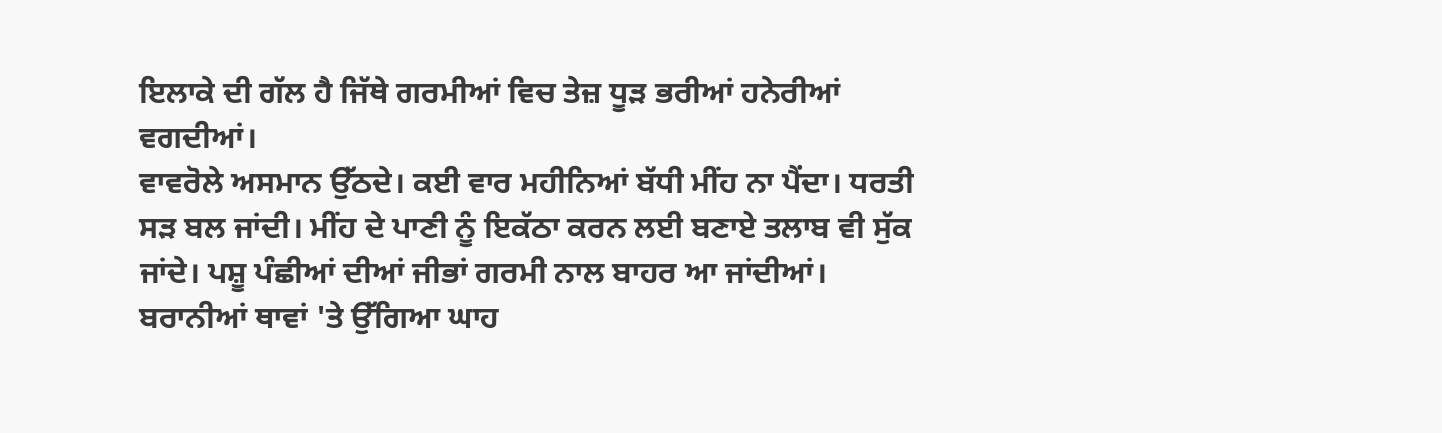ਇਲਾਕੇ ਦੀ ਗੱਲ ਹੈ ਜਿੱਥੇ ਗਰਮੀਆਂ ਵਿਚ ਤੇਜ਼ ਧੂੜ ਭਰੀਆਂ ਹਨੇਰੀਆਂ ਵਗਦੀਆਂ।
ਵਾਵਰੋਲੇ ਅਸਮਾਨ ਉੱਠਦੇ। ਕਈ ਵਾਰ ਮਹੀਨਿਆਂ ਬੱਧੀ ਮੀਂਹ ਨਾ ਪੈਂਦਾ। ਧਰਤੀ ਸੜ ਬਲ ਜਾਂਦੀ। ਮੀਂਹ ਦੇ ਪਾਣੀ ਨੂੰ ਇਕੱਠਾ ਕਰਨ ਲਈ ਬਣਾਏ ਤਲਾਬ ਵੀ ਸੁੱਕ ਜਾਂਦੇ। ਪਸ਼ੂ ਪੰਛੀਆਂ ਦੀਆਂ ਜੀਭਾਂ ਗਰਮੀ ਨਾਲ ਬਾਹਰ ਆ ਜਾਂਦੀਆਂ। ਬਰਾਨੀਆਂ ਥਾਵਾਂ 'ਤੇ ਉੱਗਿਆ ਘਾਹ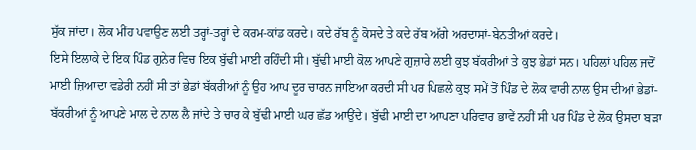ਸੁੱਕ ਜਾਂਦਾ। ਲੋਕ ਮੀਂਹ ਪਵਾਉਣ ਲਈ ਤਰ੍ਹਾਂ-ਤਰ੍ਹਾਂ ਦੇ ਕਰਮ-ਕਾਂਡ ਕਰਦੇ। ਕਦੇ ਰੱਬ ਨੂੰ ਕੋਸਦੇ ਤੇ ਕਦੇ ਰੱਬ ਅੱਗੇ ਅਰਦਾਸਾਂ-ਬੇਨਤੀਆਂ ਕਰਦੇ।
ਇਸੇ ਇਲਾਕੇ ਦੇ ਇਕ ਪਿੰਡ ਗੁਨੇਰ ਵਿਚ ਇਕ ਬੁੱਢੀ ਮਾਈ ਰਹਿੰਦੀ ਸੀ। ਬੁੱਢੀ ਮਾਈ ਕੋਲ ਆਪਣੇ ਗੁਜ਼ਾਰੇ ਲਈ ਕੁਝ ਬੱਕਰੀਆਂ ਤੇ ਕੁਝ ਭੇਡਾਂ ਸਨ। ਪਹਿਲਾਂ ਪਹਿਲ ਜਦੋਂ ਮਾਈ ਜ਼ਿਆਦਾ ਵਡੇਰੀ ਨਹੀਂ ਸੀ ਤਾਂ ਭੇਡਾਂ ਬੱਕਰੀਆਂ ਨੂੰ ਉਹ ਆਪ ਦੂਰ ਚਾਰਨ ਜਾਇਆ ਕਰਦੀ ਸੀ ਪਰ ਪਿਛਲੇ ਕੁਝ ਸਮੇਂ ਤੋਂ ਪਿੰਡ ਦੇ ਲੋਕ ਵਾਰੀ ਨਾਲ ਉਸ ਦੀਆਂ ਭੇਡਾਂ-ਬੱਕਰੀਆਂ ਨੂੰ ਆਪਣੇ ਮਾਲ ਦੇ ਨਾਲ ਲੈ ਜਾਂਦੇ ਤੇ ਚਾਰ ਕੇ ਬੁੱਢੀ ਮਾਈ ਘਰ ਛੱਡ ਆਉਂਦੇ। ਬੁੱਢੀ ਮਾਈ ਦਾ ਆਪਣਾ ਪਰਿਵਾਰ ਭਾਵੇਂ ਨਹੀਂ ਸੀ ਪਰ ਪਿੰਡ ਦੇ ਲੋਕ ਉਸਦਾ ਬੜਾ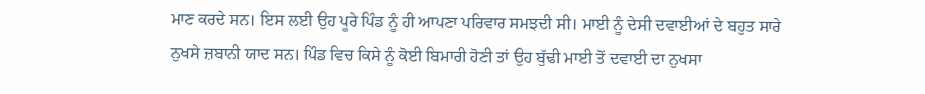ਮਾਣ ਕਰਦੇ ਸਨ। ਇਸ ਲਈ ਉਹ ਪੂਰੇ ਪਿੰਡ ਨੂੰ ਹੀ ਆਪਣਾ ਪਰਿਵਾਰ ਸਮਝਦੀ ਸੀ। ਮਾਈ ਨੂੰ ਦੇਸੀ ਦਵਾਈਆਂ ਦੇ ਬਹੁਤ ਸਾਰੇ ਨੁਖਸੇ ਜ਼ਬਾਨੀ ਯਾਦ ਸਨ। ਪਿੰਡ ਵਿਚ ਕਿਸੇ ਨੂੰ ਕੋਈ ਬਿਮਾਰੀ ਹੋਣੀ ਤਾਂ ਉਹ ਬੁੱਢੀ ਮਾਈ ਤੋਂ ਦਵਾਈ ਦਾ ਨੁਖਸਾ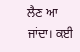ਲੈਣ ਆ ਜਾਂਦਾ। ਕਈ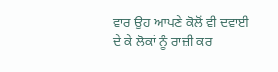ਵਾਰ ਉਹ ਆਪਣੇ ਕੋਲੋਂ ਵੀ ਦਵਾਈ ਦੇ ਕੇ ਲੋਕਾਂ ਨੂੰ ਰਾਜ਼ੀ ਕਰ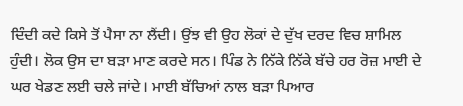ਦਿੰਦੀ ਕਦੇ ਕਿਸੇ ਤੋਂ ਪੈਸਾ ਨਾ ਲੈਂਦੀ। ਉਂਝ ਵੀ ਉਹ ਲੋਕਾਂ ਦੇ ਦੁੱਖ ਦਰਦ ਵਿਚ ਸ਼ਾਮਿਲ ਹੁੰਦੀ। ਲੋਕ ਉਸ ਦਾ ਬੜਾ ਮਾਣ ਕਰਦੇ ਸਨ। ਪਿੰਡ ਨੇ ਨਿੱਕੇ ਨਿੱਕੇ ਬੱਚੇ ਹਰ ਰੋਜ਼ ਮਾਈ ਦੇ ਘਰ ਖੇਡਣ ਲਈ ਚਲੇ ਜਾਂਦੇ। ਮਾਈ ਬੱਚਿਆਂ ਨਾਲ ਬੜਾ ਪਿਆਰ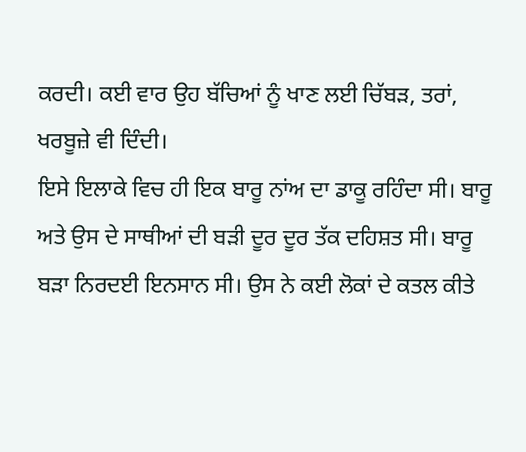ਕਰਦੀ। ਕਈ ਵਾਰ ਉਹ ਬੱਚਿਆਂ ਨੂੰ ਖਾਣ ਲਈ ਚਿੱਬੜ, ਤਰਾਂ, ਖਰਬੂਜ਼ੇ ਵੀ ਦਿੰਦੀ।
ਇਸੇ ਇਲਾਕੇ ਵਿਚ ਹੀ ਇਕ ਬਾਰੂ ਨਾਂਅ ਦਾ ਡਾਕੂ ਰਹਿੰਦਾ ਸੀ। ਬਾਰੂ ਅਤੇ ਉਸ ਦੇ ਸਾਥੀਆਂ ਦੀ ਬੜੀ ਦੂਰ ਦੂਰ ਤੱਕ ਦਹਿਸ਼ਤ ਸੀ। ਬਾਰੂ ਬੜਾ ਨਿਰਦਈ ਇਨਸਾਨ ਸੀ। ਉਸ ਨੇ ਕਈ ਲੋਕਾਂ ਦੇ ਕਤਲ ਕੀਤੇ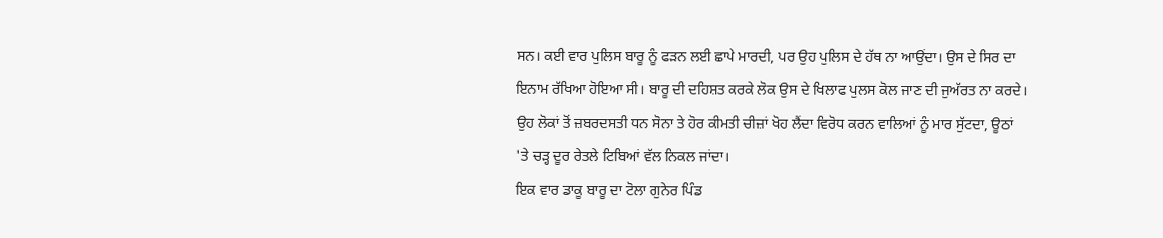ਸਨ। ਕਈ ਵਾਰ ਪੁਲਿਸ ਬਾਰੂ ਨੂੰ ਫੜਨ ਲਈ ਛਾਪੇ ਮਾਰਦੀ, ਪਰ ਉਹ ਪੁਲਿਸ ਦੇ ਹੱਥ ਨਾ ਆਉਂਦਾ। ਉਸ ਦੇ ਸਿਰ ਦਾ ਇਨਾਮ ਰੱਖਿਆ ਹੋਇਆ ਸੀ। ਬਾਰੂ ਦੀ ਦਹਿਸ਼ਤ ਕਰਕੇ ਲੋਕ ਉਸ ਦੇ ਖਿਲਾਫ ਪੁਲਸ ਕੋਲ ਜਾਣ ਦੀ ਜੁਅੱਰਤ ਨਾ ਕਰਦੇ। ਉਹ ਲੋਕਾਂ ਤੋਂ ਜ਼ਬਰਦਸਤੀ ਧਨ ਸੋਨਾ ਤੇ ਹੋਰ ਕੀਮਤੀ ਚੀਜ਼ਾਂ ਖੋਹ ਲੈਂਦਾ ਵਿਰੋਧ ਕਰਨ ਵਾਲਿਆਂ ਨੂੰ ਮਾਰ ਸੁੱਟਦਾ, ਊਠਾਂ 'ਤੇ ਚੜ੍ਹ ਦੂਰ ਰੇਤਲੇ ਟਿਬਿਆਂ ਵੱਲ ਨਿਕਲ ਜਾਂਦਾ।
ਇਕ ਵਾਰ ਡਾਕੂ ਬਾਰੂ ਦਾ ਟੋਲਾ ਗੁਨੇਰ ਪਿੰਡ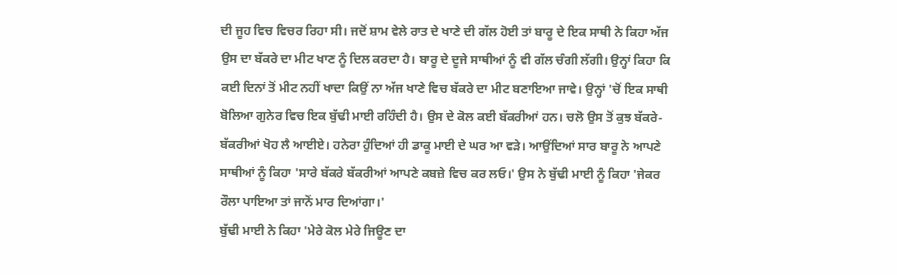ਦੀ ਜੂਹ ਵਿਚ ਵਿਚਰ ਰਿਹਾ ਸੀ। ਜਦੋਂ ਸ਼ਾਮ ਵੇਲੇ ਰਾਤ ਦੇ ਖਾਣੇ ਦੀ ਗੱਲ ਹੋਈ ਤਾਂ ਬਾਰੂ ਦੇ ਇਕ ਸਾਥੀ ਨੇ ਕਿਹਾ ਅੱਜ ਉਸ ਦਾ ਬੱਕਰੇ ਦਾ ਮੀਟ ਖਾਣ ਨੂੰ ਦਿਲ ਕਰਦਾ ਹੈ। ਬਾਰੂ ਦੇ ਦੂਜੇ ਸਾਥੀਆਂ ਨੂੰ ਵੀ ਗੱਲ ਚੰਗੀ ਲੱਗੀ। ਉਨ੍ਹਾਂ ਕਿਹਾ ਕਿ ਕਈ ਦਿਨਾਂ ਤੋਂ ਮੀਟ ਨਹੀਂ ਖਾਦਾ ਕਿਉਂ ਨਾ ਅੱਜ ਖਾਣੇ ਵਿਚ ਬੱਕਰੇ ਦਾ ਮੀਟ ਬਣਾਇਆ ਜਾਵੇ। ਉਨ੍ਹਾਂ 'ਚੋਂ ਇਕ ਸਾਥੀ ਬੋਲਿਆ ਗੁਨੇਰ ਵਿਚ ਇਕ ਬੁੱਢੀ ਮਾਈ ਰਹਿੰਦੀ ਹੈ। ਉਸ ਦੇ ਕੋਲ ਕਈ ਬੱਕਰੀਆਂ ਹਨ। ਚਲੋ ਉਸ ਤੋਂ ਕੁਝ ਬੱਕਰੇ-ਬੱਕਰੀਆਂ ਖੋਹ ਲੈ ਆਈਏ। ਹਨੇਰਾ ਹੁੰਦਿਆਂ ਹੀ ਡਾਕੂ ਮਾਈ ਦੇ ਘਰ ਆ ਵੜੇ। ਆਉਂਦਿਆਂ ਸਾਰ ਬਾਰੂ ਨੇ ਆਪਣੇ ਸਾਥੀਆਂ ਨੂੰ ਕਿਹਾ 'ਸਾਰੇ ਬੱਕਰੇ ਬੱਕਰੀਆਂ ਆਪਣੇ ਕਬਜ਼ੇ ਵਿਚ ਕਰ ਲਓ।' ਉਸ ਨੇ ਬੁੱਢੀ ਮਾਈ ਨੂੰ ਕਿਹਾ 'ਜੇਕਰ ਰੌਲਾ ਪਾਇਆ ਤਾਂ ਜਾਨੋਂ ਮਾਰ ਦਿਆਂਗਾ।'
ਬੁੱਢੀ ਮਾਈ ਨੇ ਕਿਹਾ 'ਮੇਰੇ ਕੋਲ ਮੇਰੇ ਜਿਊਣ ਦਾ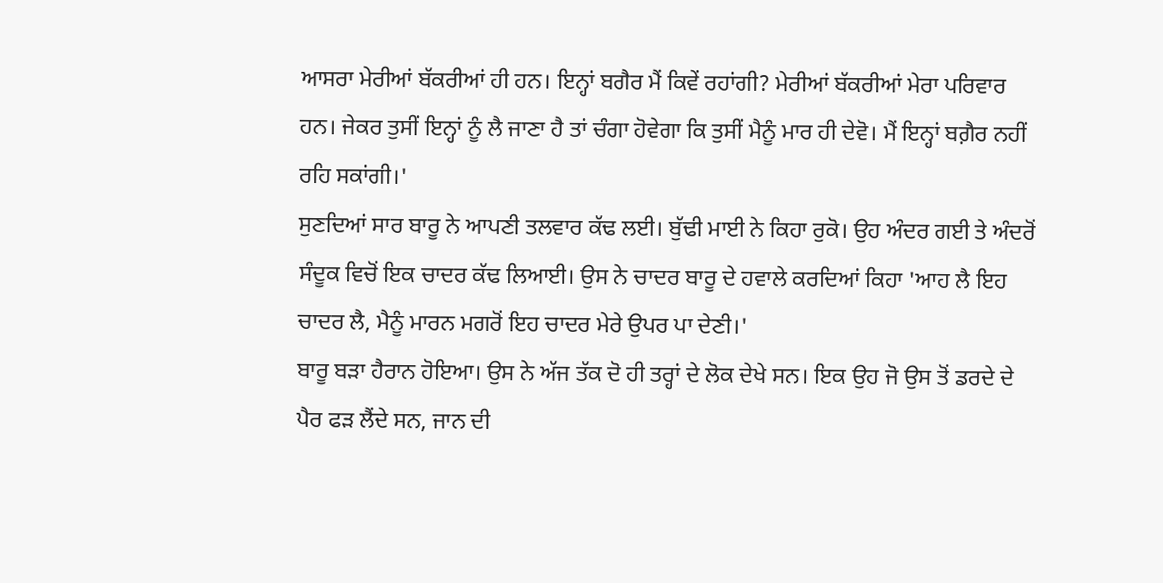ਆਸਰਾ ਮੇਰੀਆਂ ਬੱਕਰੀਆਂ ਹੀ ਹਨ। ਇਨ੍ਹਾਂ ਬਗੈਰ ਮੈਂ ਕਿਵੇਂ ਰਹਾਂਗੀ? ਮੇਰੀਆਂ ਬੱਕਰੀਆਂ ਮੇਰਾ ਪਰਿਵਾਰ ਹਨ। ਜੇਕਰ ਤੁਸੀਂ ਇਨ੍ਹਾਂ ਨੂੰ ਲੈ ਜਾਣਾ ਹੈ ਤਾਂ ਚੰਗਾ ਹੋਵੇਗਾ ਕਿ ਤੁਸੀਂ ਮੈਨੂੰ ਮਾਰ ਹੀ ਦੇਵੋ। ਮੈਂ ਇਨ੍ਹਾਂ ਬਗ਼ੈਰ ਨਹੀਂ ਰਹਿ ਸਕਾਂਗੀ।'
ਸੁਣਦਿਆਂ ਸਾਰ ਬਾਰੂ ਨੇ ਆਪਣੀ ਤਲਵਾਰ ਕੱਢ ਲਈ। ਬੁੱਢੀ ਮਾਈ ਨੇ ਕਿਹਾ ਰੁਕੋ। ਉਹ ਅੰਦਰ ਗਈ ਤੇ ਅੰਦਰੋਂ ਸੰਦੂਕ ਵਿਚੋਂ ਇਕ ਚਾਦਰ ਕੱਢ ਲਿਆਈ। ਉਸ ਨੇ ਚਾਦਰ ਬਾਰੂ ਦੇ ਹਵਾਲੇ ਕਰਦਿਆਂ ਕਿਹਾ 'ਆਹ ਲੈ ਇਹ ਚਾਦਰ ਲੈ, ਮੈਨੂੰ ਮਾਰਨ ਮਗਰੋਂ ਇਹ ਚਾਦਰ ਮੇਰੇ ਉਪਰ ਪਾ ਦੇਣੀ।'
ਬਾਰੂ ਬੜਾ ਹੈਰਾਨ ਹੋਇਆ। ਉਸ ਨੇ ਅੱਜ ਤੱਕ ਦੋ ਹੀ ਤਰ੍ਹਾਂ ਦੇ ਲੋਕ ਦੇਖੇ ਸਨ। ਇਕ ਉਹ ਜੋ ਉਸ ਤੋਂ ਡਰਦੇ ਦੇ ਪੈਰ ਫੜ ਲੈਂਦੇ ਸਨ, ਜਾਨ ਦੀ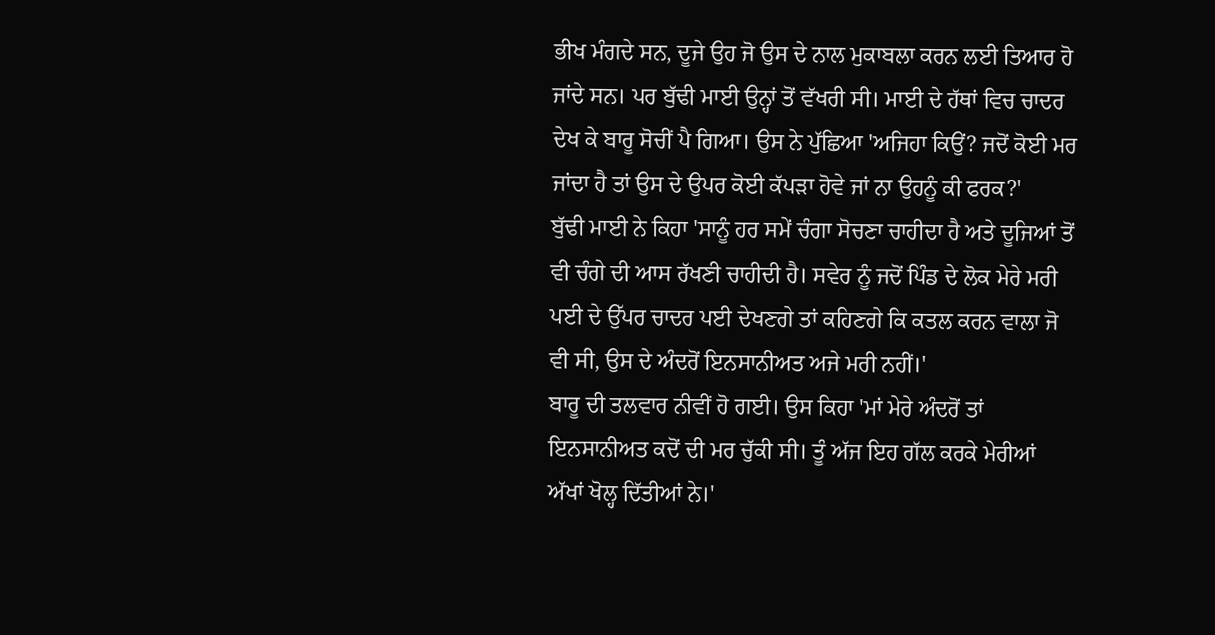ਭੀਖ ਮੰਗਦੇ ਸਨ, ਦੂਜੇ ਉਹ ਜੋ ਉਸ ਦੇ ਨਾਲ ਮੁਕਾਬਲਾ ਕਰਨ ਲਈ ਤਿਆਰ ਹੋ ਜਾਂਦੇ ਸਨ। ਪਰ ਬੁੱਢੀ ਮਾਈ ਉਨ੍ਹਾਂ ਤੋਂ ਵੱਖਰੀ ਸੀ। ਮਾਈ ਦੇ ਹੱਥਾਂ ਵਿਚ ਚਾਦਰ ਦੇਖ ਕੇ ਬਾਰੂ ਸੋਚੀਂ ਪੈ ਗਿਆ। ਉਸ ਨੇ ਪੁੱਛਿਆ 'ਅਜਿਹਾ ਕਿਉਂ? ਜਦੋਂ ਕੋਈ ਮਰ ਜਾਂਦਾ ਹੈ ਤਾਂ ਉਸ ਦੇ ਉਪਰ ਕੋਈ ਕੱਪੜਾ ਹੋਵੇ ਜਾਂ ਨਾ ਉਹਨੂੰ ਕੀ ਫਰਕ?'
ਬੁੱਢੀ ਮਾਈ ਨੇ ਕਿਹਾ 'ਸਾਨੂੰ ਹਰ ਸਮੇਂ ਚੰਗਾ ਸੋਚਣਾ ਚਾਹੀਦਾ ਹੈ ਅਤੇ ਦੂਜਿਆਂ ਤੋਂ ਵੀ ਚੰਗੇ ਦੀ ਆਸ ਰੱਖਣੀ ਚਾਹੀਦੀ ਹੈ। ਸਵੇਰ ਨੂੰ ਜਦੋਂ ਪਿੰਡ ਦੇ ਲੋਕ ਮੇਰੇ ਮਰੀ ਪਈ ਦੇ ਉੱਪਰ ਚਾਦਰ ਪਈ ਦੇਖਣਗੇ ਤਾਂ ਕਹਿਣਗੇ ਕਿ ਕਤਲ ਕਰਨ ਵਾਲਾ ਜੋ ਵੀ ਸੀ, ਉਸ ਦੇ ਅੰਦਰੋਂ ਇਨਸਾਨੀਅਤ ਅਜੇ ਮਰੀ ਨਹੀਂ।'
ਬਾਰੂ ਦੀ ਤਲਵਾਰ ਨੀਵੀਂ ਹੋ ਗਈ। ਉਸ ਕਿਹਾ 'ਮਾਂ ਮੇਰੇ ਅੰਦਰੋਂ ਤਾਂ ਇਨਸਾਨੀਅਤ ਕਦੋਂ ਦੀ ਮਰ ਚੁੱਕੀ ਸੀ। ਤੂੰ ਅੱਜ ਇਹ ਗੱਲ ਕਰਕੇ ਮੇਰੀਆਂ ਅੱਖਾਂ ਖੋਲ੍ਹ ਦਿੱਤੀਆਂ ਨੇ।'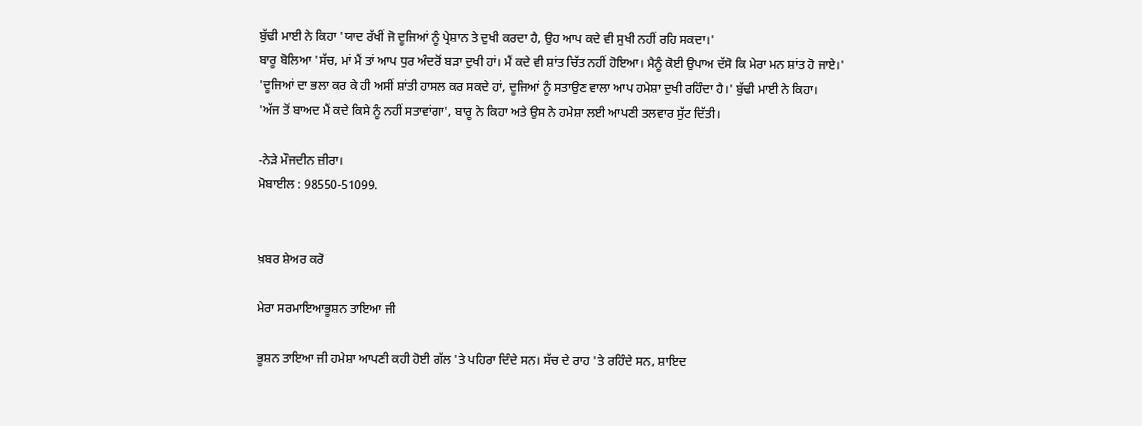ਬੁੱਢੀ ਮਾਈ ਨੇ ਕਿਹਾ 'ਯਾਦ ਰੱਖੀਂ ਜੋ ਦੂਜਿਆਂ ਨੂੰ ਪ੍ਰੇਸ਼ਾਨ ਤੇ ਦੁਖੀ ਕਰਦਾ ਹੈ, ਉਹ ਆਪ ਕਦੇ ਵੀ ਸੁਖੀ ਨਹੀਂ ਰਹਿ ਸਕਦਾ।'
ਬਾਰੂ ਬੋਲਿਆ 'ਸੱਚ, ਮਾਂ ਮੈਂ ਤਾਂ ਆਪ ਧੁਰ ਅੰਦਰੋਂ ਬੜਾ ਦੁਖੀ ਹਾਂ। ਮੈਂ ਕਦੇ ਵੀ ਸ਼ਾਂਤ ਚਿੱਤ ਨਹੀਂ ਹੋਇਆ। ਮੈਨੂੰ ਕੋਈ ਉਪਾਅ ਦੱਸੋ ਕਿ ਮੇਰਾ ਮਨ ਸ਼ਾਂਤ ਹੋ ਜਾਏ।'
'ਦੂਜਿਆਂ ਦਾ ਭਲਾ ਕਰ ਕੇ ਹੀ ਅਸੀਂ ਸ਼ਾਂਤੀ ਹਾਸਲ ਕਰ ਸਕਦੇ ਹਾਂ, ਦੂਜਿਆਂ ਨੂੰ ਸਤਾਉਣ ਵਾਲਾ ਆਪ ਹਮੇਸ਼ਾ ਦੁਖੀ ਰਹਿੰਦਾ ਹੈ।' ਬੁੱਢੀ ਮਾਈ ਨੇ ਕਿਹਾ।
'ਅੱਜ ਤੋਂ ਬਾਅਦ ਮੈਂ ਕਦੇ ਕਿਸੇ ਨੂੰ ਨਹੀਂ ਸਤਾਵਾਂਗਾ', ਬਾਰੂ ਨੇ ਕਿਹਾ ਅਤੇ ਉਸ ਨੇ ਹਮੇਸ਼ਾ ਲਈ ਆਪਣੀ ਤਲਵਾਰ ਸੁੱਟ ਦਿੱਤੀ।

-ਨੇੜੇ ਮੌਜਦੀਨ ਜ਼ੀਰਾ।
ਮੋਬਾਈਲ : 98550-51099.


ਖ਼ਬਰ ਸ਼ੇਅਰ ਕਰੋ

ਮੇਰਾ ਸਰਮਾਇਆਭੂਸ਼ਨ ਤਾਇਆ ਜੀ

ਭੂਸ਼ਨ ਤਾਇਆ ਜੀ ਹਮੇਸ਼ਾ ਆਪਣੀ ਕਹੀ ਹੋਈ ਗੱਲ 'ਤੇ ਪਹਿਰਾ ਦਿੰਦੇ ਸਨ। ਸੱਚ ਦੇ ਰਾਹ 'ਤੇ ਰਹਿੰਦੇ ਸਨ, ਸ਼ਾਇਦ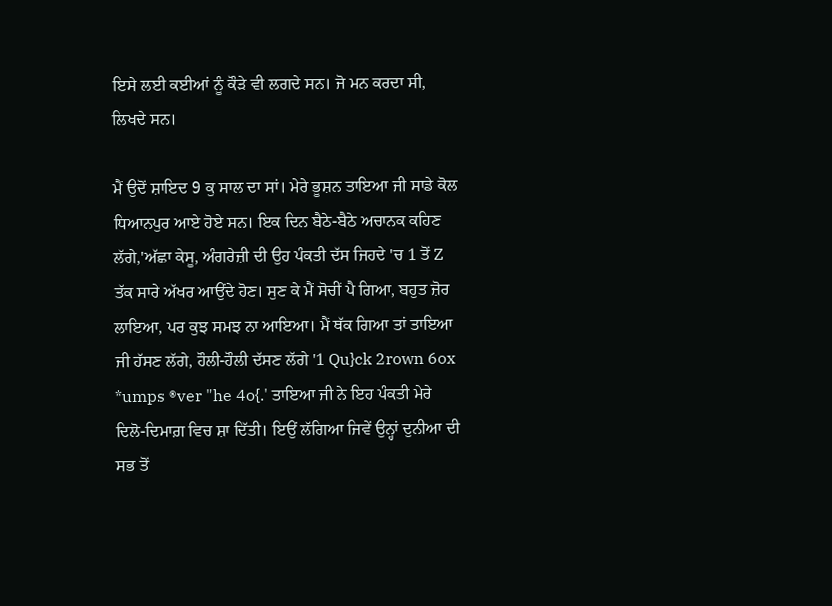ਇਸੇ ਲਈ ਕਈਆਂ ਨੂੰ ਕੌੜੇ ਵੀ ਲਗਦੇ ਸਨ। ਜੋ ਮਨ ਕਰਦਾ ਸੀ, ਲਿਖਦੇ ਸਨ।

ਮੈਂ ਉਦੋਂ ਸ਼ਾਇਦ 9 ਕੁ ਸਾਲ ਦਾ ਸਾਂ। ਮੇਰੇ ਭੂਸ਼ਨ ਤਾਇਆ ਜੀ ਸਾਡੇ ਕੋਲ ਧਿਆਨਪੁਰ ਆਏ ਹੋਏ ਸਨ। ਇਕ ਦਿਨ ਬੈਠੇ-ਬੈਠੇ ਅਚਾਨਕ ਕਹਿਣ ਲੱਗੇ,'ਅੱਛਾ ਕੇਸੂ, ਅੰਗਰੇਜ਼ੀ ਦੀ ਉਹ ਪੰਕਤੀ ਦੱਸ ਜਿਹਦੇ 'ਚ 1 ਤੋਂ Z ਤੱਕ ਸਾਰੇ ਅੱਖਰ ਆਉਂਦੇ ਹੋਣ। ਸੁਣ ਕੇ ਮੈਂ ਸੋਚੀਂ ਪੈ ਗਿਆ, ਬਹੁਤ ਜ਼ੋਰ ਲਾਇਆ, ਪਰ ਕੁਝ ਸਮਝ ਨਾ ਆਇਆ। ਮੈਂ ਥੱਕ ਗਿਆ ਤਾਂ ਤਾਇਆ ਜੀ ਹੱਸਣ ਲੱਗੇ, ਹੌਲੀ-ਹੌਲੀ ਦੱਸਣ ਲੱਗੇ '1 Qu}ck 2rown 6ox *umps ®ver "he 4o{.' ਤਾਇਆ ਜੀ ਨੇ ਇਹ ਪੰਕਤੀ ਮੇਰੇ ਦਿਲੋ-ਦਿਮਾਗ਼ ਵਿਚ ਸ਼ਾ ਦਿੱਤੀ। ਇਉਂ ਲੱਗਿਆ ਜਿਵੇਂ ਉਨ੍ਹਾਂ ਦੁਨੀਆ ਦੀ ਸਭ ਤੋਂ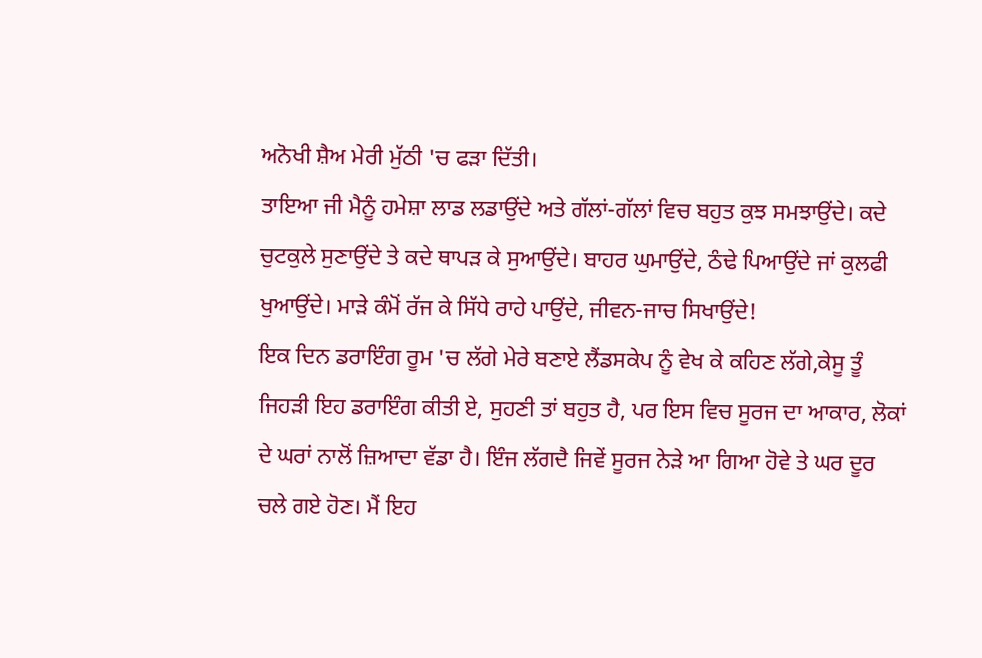ਅਨੋਖੀ ਸ਼ੈਅ ਮੇਰੀ ਮੁੱਠੀ 'ਚ ਫੜਾ ਦਿੱਤੀ।
ਤਾਇਆ ਜੀ ਮੈਨੂੰ ਹਮੇਸ਼ਾ ਲਾਡ ਲਡਾਉਂਦੇ ਅਤੇ ਗੱਲਾਂ-ਗੱਲਾਂ ਵਿਚ ਬਹੁਤ ਕੁਝ ਸਮਝਾਉਂਦੇ। ਕਦੇ ਚੁਟਕੁਲੇ ਸੁਣਾਉਂਦੇ ਤੇ ਕਦੇ ਥਾਪੜ ਕੇ ਸੁਆਉਂਦੇ। ਬਾਹਰ ਘੁਮਾਉਂਦੇ, ਠੰਢੇ ਪਿਆਉਂਦੇ ਜਾਂ ਕੁਲਫੀ ਖੁਆਉਂਦੇ। ਮਾੜੇ ਕੰਮੋਂ ਰੱਜ ਕੇ ਸਿੱਧੇ ਰਾਹੇ ਪਾਉਂਦੇ, ਜੀਵਨ-ਜਾਚ ਸਿਖਾਉਂਦੇ!
ਇਕ ਦਿਨ ਡਰਾਇੰਗ ਰੂਮ 'ਚ ਲੱਗੇ ਮੇਰੇ ਬਣਾਏ ਲੈਂਡਸਕੇਪ ਨੂੰ ਵੇਖ ਕੇ ਕਹਿਣ ਲੱਗੇ,ਕੇਸੂ ਤੂੰ ਜਿਹੜੀ ਇਹ ਡਰਾਇੰਗ ਕੀਤੀ ਏ, ਸੁਹਣੀ ਤਾਂ ਬਹੁਤ ਹੈ, ਪਰ ਇਸ ਵਿਚ ਸੂਰਜ ਦਾ ਆਕਾਰ, ਲੋਕਾਂ ਦੇ ਘਰਾਂ ਨਾਲੋਂ ਜ਼ਿਆਦਾ ਵੱਡਾ ਹੈ। ਇੰਜ ਲੱਗਦੈ ਜਿਵੇਂ ਸੂਰਜ ਨੇੜੇ ਆ ਗਿਆ ਹੋਵੇ ਤੇ ਘਰ ਦੂਰ ਚਲੇ ਗਏ ਹੋਣ। ਮੈਂ ਇਹ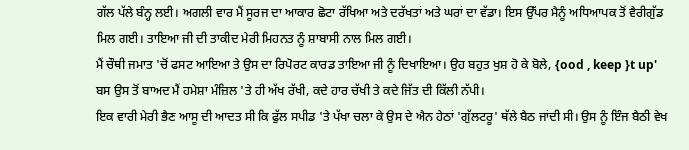ਗੱਲ ਪੱਲੇ ਬੰਨ੍ਹ ਲਈ। ਅਗਲੀ ਵਾਰ ਮੈਂ ਸੂਰਜ ਦਾ ਆਕਾਰ ਛੋਟਾ ਰੱਖਿਆ ਅਤੇ ਦਰੱਖਤਾਂ ਅਤੇ ਘਰਾਂ ਦਾ ਵੱਡਾ। ਇਸ ਉੱਪਰ ਮੈਨੂੰ ਅਧਿਆਪਕ ਤੋਂ ਵੈਰੀਗੁੱਡ ਮਿਲ ਗਈ। ਤਾਇਆ ਜੀ ਦੀ ਤਾਕੀਦ ਮੇਰੀ ਮਿਹਨਤ ਨੂੰ ਸ਼ਾਬਾਸੀ ਨਾਲ ਮਿਲ ਗਈ।
ਮੈਂ ਚੌਥੀ ਜਮਾਤ 'ਚੋਂ ਫਸਟ ਆਇਆ ਤੇ ਉਸ ਦਾ ਰਿਪੋਰਟ ਕਾਰਡ ਤਾਇਆ ਜੀ ਨੂੰ ਦਿਖਾਇਆ। ਉਹ ਬਹੁਤ ਖੁਸ਼ ਹੋ ਕੇ ਬੋਲੇ, {ood , keep }t up' ਬਸ ਉਸ ਤੋਂ ਬਾਅਦ ਮੈਂ ਹਮੇਸ਼ਾ ਮੰਜ਼ਿਲ 'ਤੇ ਹੀ ਅੱਖ ਰੱਖੀ, ਕਦੇ ਹਾਰ ਚੱਖੀ ਤੇ ਕਦੇ ਜਿੱਤ ਦੀ ਕਿੱਲੀ ਨੱਪੀ।
ਇਕ ਵਾਰੀ ਮੇਰੀ ਭੈਣ ਆਸੂ ਦੀ ਆਦਤ ਸੀ ਕਿ ਫੁੱਲ ਸਪੀਡ 'ਤੇ ਪੱਖਾ ਚਲਾ ਕੇ ਉਸ ਦੇ ਐਨ ਹੇਠਾਂ 'ਗੁੱਲਟਰੂ' ਥੱਲੇ ਬੈਠ ਜਾਂਦੀ ਸੀ। ਉਸ ਨੂੰ ਇੰਜ ਬੈਠੀ ਵੇਖ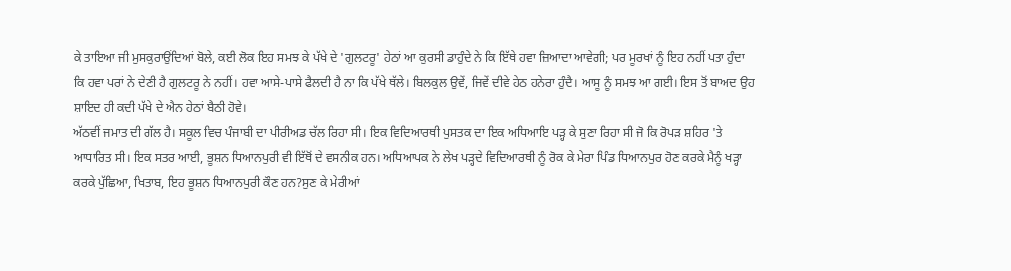ਕੇ ਤਾਇਆ ਜੀ ਮੁਸਕੁਰਾਉਂਦਿਆਂ ਬੋਲੇ, ਕਈ ਲੋਕ ਇਹ ਸਮਝ ਕੇ ਪੱਖੇ ਦੇ 'ਗੁਲਟਰੂ' ਹੇਠਾਂ ਆ ਕੁਰਸੀ ਡਾਹੁੰਦੇ ਨੇ ਕਿ ਇੱਥੇ ਹਵਾ ਜ਼ਿਆਦਾ ਆਵੇਗੀ; ਪਰ ਮੂਰਖਾਂ ਨੂੰ ਇਹ ਨਹੀਂ ਪਤਾ ਹੁੰਦਾ ਕਿ ਹਵਾ ਪਰਾਂ ਨੇ ਦੇਣੀ ਹੈ ਗੁਲਟਰੂ ਨੇ ਨਹੀਂ। ਹਵਾ ਆਸੇ-ਪਾਸੇ ਫੈਲਦੀ ਹੈ ਨਾ ਕਿ ਪੱਖੇ ਥੱਲੇ। ਬਿਲਕੁਲ ਉਵੇਂ, ਜਿਵੇਂ ਦੀਵੇ ਹੇਠ ਹਨੇਰਾ ਹੁੰਦੈ। ਆਸੂ ਨੂੰ ਸਮਝ ਆ ਗਈ। ਇਸ ਤੋਂ ਬਾਅਦ ਉਹ ਸ਼ਾਇਦ ਹੀ ਕਦੀ ਪੱਖੇ ਦੇ ਐਨ ਹੇਠਾਂ ਬੈਠੀ ਹੋਵੇ।
ਅੱਠਵੀਂ ਜਮਾਤ ਦੀ ਗੱਲ ਹੈ। ਸਕੂਲ ਵਿਚ ਪੰਜਾਬੀ ਦਾ ਪੀਰੀਅਡ ਚੱਲ ਰਿਹਾ ਸੀ। ਇਕ ਵਿਦਿਆਰਥੀ ਪੁਸਤਕ ਦਾ ਇਕ ਅਧਿਆਇ ਪੜ੍ਹ ਕੇ ਸੁਣਾ ਰਿਹਾ ਸੀ ਜੋ ਕਿ ਰੋਪੜ ਸ਼ਹਿਰ 'ਤੇ ਆਧਾਰਿਤ ਸੀ। ਇਕ ਸਤਰ ਆਈ, ਭੂਸ਼ਨ ਧਿਆਨਪੁਰੀ ਵੀ ਇੱਥੋਂ ਦੇ ਵਸਨੀਕ ਹਨ। ਅਧਿਆਪਕ ਨੇ ਲੇਖ ਪੜ੍ਹਦੇ ਵਿਦਿਆਰਥੀ ਨੂੰ ਰੋਕ ਕੇ ਮੇਰਾ ਪਿੰਡ ਧਿਆਨਪੁਰ ਹੋਣ ਕਰਕੇ ਮੈਨੂੰ ਖੜ੍ਹਾ ਕਰਕੇ ਪੁੱਛਿਆ, ਖਿਤਾਬ, ਇਹ ਭੂਸ਼ਨ ਧਿਆਨਪੁਰੀ ਕੌਣ ਹਨ?ਸੁਣ ਕੇ ਮੇਰੀਆਂ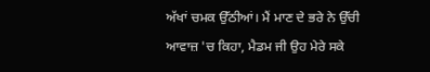ਅੱਖਾਂ ਚਮਕ ਉੱਠੀਆਂ। ਮੈਂ ਮਾਣ ਦੇ ਭਰੇ ਨੇ ਉੱਚੀ ਆਵਾਜ਼ 'ਚ ਕਿਹਾ, ਮੈਡਮ ਜੀ ਉਹ ਮੇਰੇ ਸਕੇ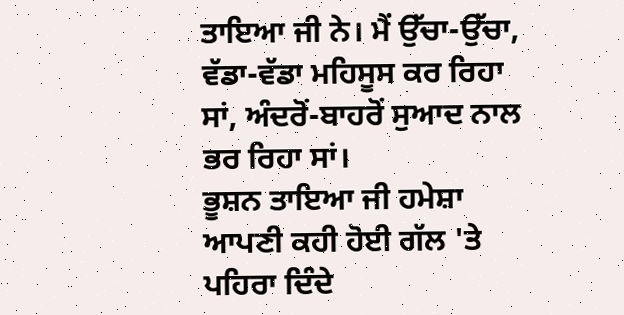ਤਾਇਆ ਜੀ ਨੇ। ਮੈਂ ਉੱਚਾ-ਉੱਚਾ, ਵੱਡਾ-ਵੱਡਾ ਮਹਿਸੂਸ ਕਰ ਰਿਹਾ ਸਾਂ, ਅੰਦਰੋਂ-ਬਾਹਰੋਂ ਸੁਆਦ ਨਾਲ ਭਰ ਰਿਹਾ ਸਾਂ।
ਭੂਸ਼ਨ ਤਾਇਆ ਜੀ ਹਮੇਸ਼ਾ ਆਪਣੀ ਕਹੀ ਹੋਈ ਗੱਲ 'ਤੇ ਪਹਿਰਾ ਦਿੰਦੇ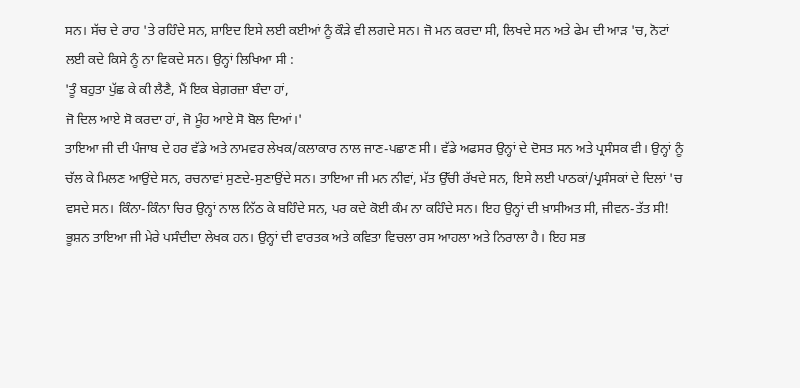ਸਨ। ਸੱਚ ਦੇ ਰਾਹ 'ਤੇ ਰਹਿੰਦੇ ਸਨ, ਸ਼ਾਇਦ ਇਸੇ ਲਈ ਕਈਆਂ ਨੂੰ ਕੌੜੇ ਵੀ ਲਗਦੇ ਸਨ। ਜੋ ਮਨ ਕਰਦਾ ਸੀ, ਲਿਖਦੇ ਸਨ ਅਤੇ ਫੇਮ ਦੀ ਆੜ 'ਚ, ਨੋਟਾਂ ਲਈ ਕਦੇ ਕਿਸੇ ਨੂੰ ਨਾ ਵਿਕਦੇ ਸਨ। ਉਨ੍ਹਾਂ ਲਿਖਿਆ ਸੀ :
'ਤੂੰ ਬਹੁਤਾ ਪੁੱਛ ਕੇ ਕੀ ਲੈਣੈ, ਮੈਂ ਇਕ ਬੇਗ਼ਰਜ਼ਾ ਬੰਦਾ ਹਾਂ,
ਜੋ ਦਿਲ ਆਏ ਸੋ ਕਰਦਾ ਹਾਂ, ਜੋ ਮੂੰਹ ਆਏ ਸੋ ਬੋਲ ਦਿਆਂ।'
ਤਾਇਆ ਜੀ ਦੀ ਪੰਜਾਬ ਦੇ ਹਰ ਵੱਡੇ ਅਤੇ ਨਾਮਵਰ ਲੇਖਕ/ਕਲਾਕਾਰ ਨਾਲ ਜਾਣ-ਪਛਾਣ ਸੀ। ਵੱਡੇ ਅਫਸਰ ਉਨ੍ਹਾਂ ਦੇ ਦੋਸਤ ਸਨ ਅਤੇ ਪ੍ਰਸੰਸਕ ਵੀ। ਉਨ੍ਹਾਂ ਨੂੰ ਚੱਲ ਕੇ ਮਿਲਣ ਆਉਂਦੇ ਸਨ, ਰਚਨਾਵਾਂ ਸੁਣਦੇ-ਸੁਣਾਉਂਦੇ ਸਨ। ਤਾਇਆ ਜੀ ਮਨ ਨੀਵਾਂ, ਮੱਤ ਉੱਚੀ ਰੱਖਦੇ ਸਨ, ਇਸੇ ਲਈ ਪਾਠਕਾਂ/ਪ੍ਰਸੰਸਕਾਂ ਦੇ ਦਿਲਾਂ 'ਚ ਵਸਦੇ ਸਨ। ਕਿੰਨਾ-ਕਿੰਨਾ ਚਿਰ ਉਨ੍ਹਾਂ ਨਾਲ ਨਿੱਠ ਕੇ ਬਹਿੰਦੇ ਸਨ, ਪਰ ਕਦੇ ਕੋਈ ਕੰਮ ਨਾ ਕਹਿੰਦੇ ਸਨ। ਇਹ ਉਨ੍ਹਾਂ ਦੀ ਖ਼ਾਸੀਅਤ ਸੀ, ਜੀਵਨ-ਤੱਤ ਸੀ!
ਭੂਸ਼ਨ ਤਾਇਆ ਜੀ ਮੇਰੇ ਪਸੰਦੀਦਾ ਲੇਖਕ ਹਨ। ਉਨ੍ਹਾਂ ਦੀ ਵਾਰਤਕ ਅਤੇ ਕਵਿਤਾ ਵਿਚਲਾ ਰਸ ਆਹਲਾ ਅਤੇ ਨਿਰਾਲਾ ਹੈ। ਇਹ ਸਭ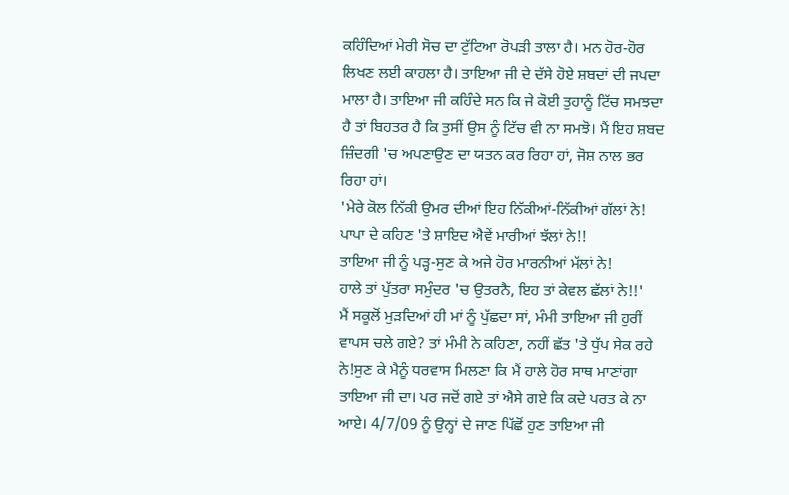ਕਹਿੰਦਿਆਂ ਮੇਰੀ ਸੋਚ ਦਾ ਟੁੱਟਿਆ ਰੋਪੜੀ ਤਾਲਾ ਹੈ। ਮਨ ਹੋਰ-ਹੋਰ ਲਿਖਣ ਲਈ ਕਾਹਲਾ ਹੈ। ਤਾਇਆ ਜੀ ਦੇ ਦੱਸੇ ਹੋਏ ਸ਼ਬਦਾਂ ਦੀ ਜਪਦਾ ਮਾਲਾ ਹੈ। ਤਾਇਆ ਜੀ ਕਹਿੰਦੇ ਸਨ ਕਿ ਜੇ ਕੋਈ ਤੁਹਾਨੂੰ ਟਿੱਚ ਸਮਝਦਾ ਹੈ ਤਾਂ ਬਿਹਤਰ ਹੈ ਕਿ ਤੁਸੀਂ ਉਸ ਨੂੰ ਟਿੱਚ ਵੀ ਨਾ ਸਮਝੋ। ਮੈਂ ਇਹ ਸ਼ਬਦ ਜ਼ਿੰਦਗੀ 'ਚ ਅਪਣਾਉਣ ਦਾ ਯਤਨ ਕਰ ਰਿਹਾ ਹਾਂ, ਜੋਸ਼ ਨਾਲ ਭਰ ਰਿਹਾ ਹਾਂ।
'ਮੇਰੇ ਕੋਲ ਨਿੱਕੀ ਉਮਰ ਦੀਆਂ ਇਹ ਨਿੱਕੀਆਂ-ਨਿੱਕੀਆਂ ਗੱਲਾਂ ਨੇ!
ਪਾਪਾ ਦੇ ਕਹਿਣ 'ਤੇ ਸ਼ਾਇਦ ਐਵੇਂ ਮਾਰੀਆਂ ਝੱਲਾਂ ਨੇ!!
ਤਾਇਆ ਜੀ ਨੂੰ ਪੜ੍ਹ-ਸੁਣ ਕੇ ਅਜੇ ਹੋਰ ਮਾਰਨੀਆਂ ਮੱਲਾਂ ਨੇ!
ਹਾਲੇ ਤਾਂ ਪੁੱਤਰਾ ਸਮੁੰਦਰ 'ਚ ਉਤਰਨੈ, ਇਹ ਤਾਂ ਕੇਵਲ ਛੱਲਾਂ ਨੇ!!'
ਮੈਂ ਸਕੂਲੋਂ ਮੁੜਦਿਆਂ ਹੀ ਮਾਂ ਨੂੰ ਪੁੱਛਦਾ ਸਾਂ, ਮੰਮੀ ਤਾਇਆ ਜੀ ਹੁਰੀਂ ਵਾਪਸ ਚਲੇ ਗਏ? ਤਾਂ ਮੰਮੀ ਨੇ ਕਹਿਣਾ, ਨਹੀਂ ਛੱਤ 'ਤੇ ਧੁੱਪ ਸੇਕ ਰਹੇ ਨੇ!ਸੁਣ ਕੇ ਮੈਨੂੰ ਧਰਵਾਸ ਮਿਲਣਾ ਕਿ ਮੈਂ ਹਾਲੇ ਹੋਰ ਸਾਥ ਮਾਣਾਂਗਾ ਤਾਇਆ ਜੀ ਦਾ। ਪਰ ਜਦੋਂ ਗਏ ਤਾਂ ਐਸੇ ਗਏ ਕਿ ਕਦੇ ਪਰਤ ਕੇ ਨਾ ਆਏ। 4/7/09 ਨੂੰ ਉਨ੍ਹਾਂ ਦੇ ਜਾਣ ਪਿੱਛੋਂ ਹੁਣ ਤਾਇਆ ਜੀ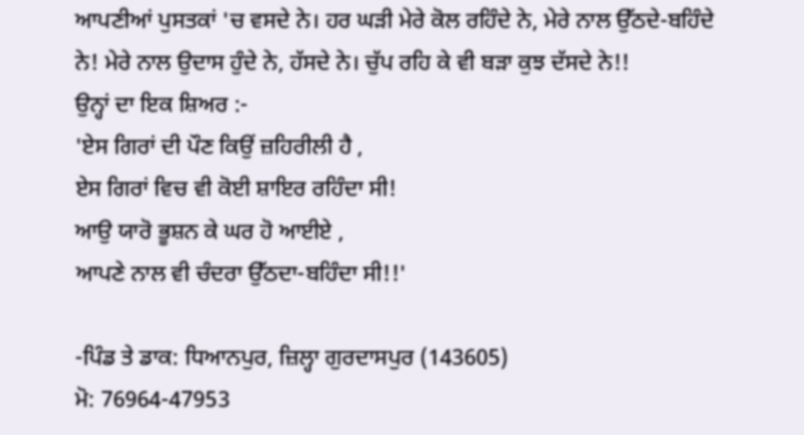ਆਪਣੀਆਂ ਪੁਸਤਕਾਂ 'ਚ ਵਸਦੇ ਨੇ। ਹਰ ਘੜੀ ਮੇਰੇ ਕੋਲ ਰਹਿੰਦੇ ਨੇ, ਮੇਰੇ ਨਾਲ ਉੱਠਦੇ-ਬਹਿੰਦੇ ਨੇ! ਮੇਰੇ ਨਾਲ ਉਦਾਸ ਹੁੰਦੇ ਨੇ, ਹੱਸਦੇ ਨੇ। ਚੁੱਪ ਰਹਿ ਕੇ ਵੀ ਬੜਾ ਕੁਝ ਦੱਸਦੇ ਨੇ!!
ਉਨ੍ਹਾਂ ਦਾ ਇਕ ਸ਼ਿਅਰ :-
'ਏਸ ਗਿਰਾਂ ਦੀ ਪੌਣ ਕਿਉਂ ਜ਼ਹਿਰੀਲੀ ਹੈ ,
ਏਸ ਗਿਰਾਂ ਵਿਚ ਵੀ ਕੋਈ ਸ਼ਾਇਰ ਰਹਿੰਦਾ ਸੀ!
ਆਉ ਯਾਰੋ ਭੂਸ਼ਨ ਕੇ ਘਰ ਹੋ ਆਈਏ ,
ਆਪਣੇ ਨਾਲ ਵੀ ਚੰਦਰਾ ਉੱਠਦਾ-ਬਹਿੰਦਾ ਸੀ!!'

-ਪਿੰਡ ਤੇ ਡਾਕ: ਧਿਆਨਪੁਰ, ਜ਼ਿਲ੍ਹਾ ਗੁਰਦਾਸਪੁਰ (143605)
ਮੋ: 76964-47953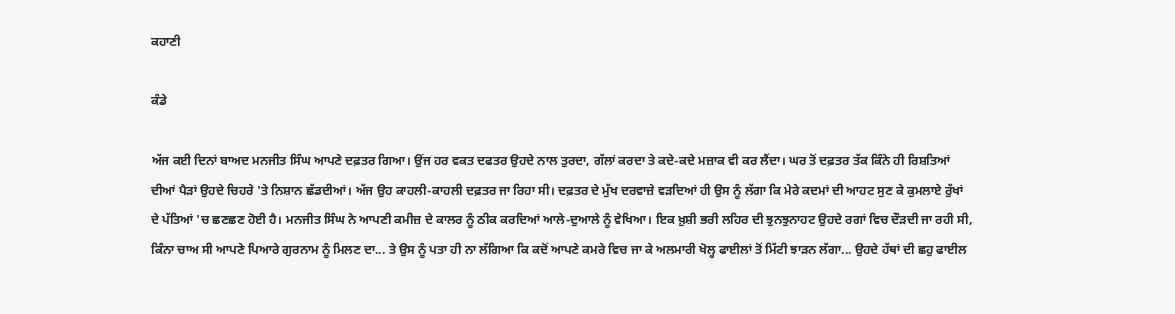ਕਹਾਣੀ

ਕੰਡੇ

ਅੱਜ ਕਈ ਦਿਨਾਂ ਬਾਅਦ ਮਨਜੀਤ ਸਿੰਘ ਆਪਣੇ ਦਫ਼ਤਰ ਗਿਆ। ਉਂਜ ਹਰ ਵਕਤ ਦਫਤਰ ਉਹਦੇ ਨਾਲ ਤੁਰਦਾ, ਗੱਲਾਂ ਕਰਦਾ ਤੇ ਕਦੇ-ਕਦੇ ਮਜ਼ਾਕ ਵੀ ਕਰ ਲੈਂਦਾ। ਘਰ ਤੋਂ ਦਫ਼ਤਰ ਤੱਕ ਕਿੰਨੇ ਹੀ ਰਿਸ਼ਤਿਆਂ ਦੀਆਂ ਪੈੜਾਂ ਉਹਦੇ ਚਿਹਰੇ 'ਤੇ ਨਿਸ਼ਾਨ ਛੱਡਦੀਆਂ। ਅੱਜ ਉਹ ਕਾਹਲੀ-ਕਾਹਲੀ ਦਫ਼ਤਰ ਜਾ ਰਿਹਾ ਸੀ। ਦਫ਼ਤਰ ਦੇ ਮੁੱਖ ਦਰਵਾਜ਼ੇ ਵੜਦਿਆਂ ਹੀ ਉਸ ਨੂੰ ਲੱਗਾ ਕਿ ਮੇਰੇ ਕਦਮਾਂ ਦੀ ਆਹਟ ਸੁਣ ਕੇ ਕੁਮਲਾਏ ਰੁੱਖਾਂ ਦੇ ਪੱਤਿਆਂ 'ਚ ਛਣਛਣ ਹੋਈ ਹੈ। ਮਨਜੀਤ ਸਿੰਘ ਨੇ ਆਪਣੀ ਕਮੀਜ਼ ਦੇ ਕਾਲਰ ਨੂੰ ਠੀਕ ਕਰਦਿਆਂ ਆਲੇ-ਦੁਆਲੇ ਨੂੰ ਵੇਖਿਆ। ਇਕ ਖ਼ੁਸ਼ੀ ਭਰੀ ਲਹਿਰ ਦੀ ਝੁਨਝੁਨਾਹਟ ਉਹਦੇ ਰਗਾਂ ਵਿਚ ਦੌੜਦੀ ਜਾ ਰਹੀ ਸੀ, ਕਿੰਨਾ ਚਾਅ ਸੀ ਆਪਣੇ ਪਿਆਰੇ ਗੁਰਨਾਮ ਨੂੰ ਮਿਲਣ ਦਾ... ਤੇ ਉਸ ਨੂੰ ਪਤਾ ਹੀ ਨਾ ਲੱਗਿਆ ਕਿ ਕਦੋਂ ਆਪਣੇ ਕਮਰੇ ਵਿਚ ਜਾ ਕੇ ਅਲਮਾਰੀ ਖੋਲ੍ਹ ਫਾਈਲਾਂ ਤੋਂ ਮਿੱਟੀ ਝਾੜਨ ਲੱਗਾ... ਉਹਦੇ ਹੱਥਾਂ ਦੀ ਛਹੁ ਫਾਈਲ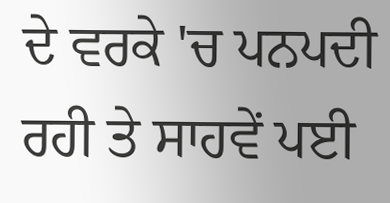ਦੇ ਵਰਕੇ 'ਚ ਪਨਪਦੀ ਰਹੀ ਤੇ ਸਾਹਵੇਂ ਪਈ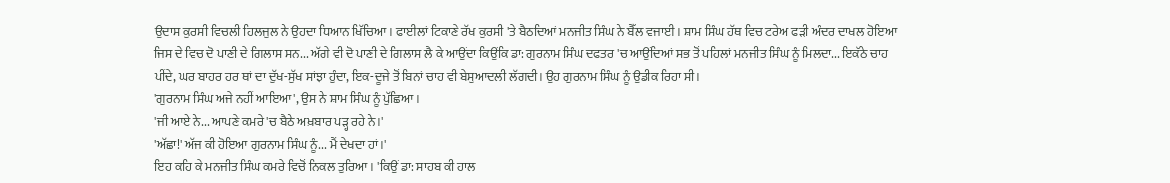ਉਦਾਸ ਕੁਰਸੀ ਵਿਚਲੀ ਹਿਲਜੁਲ ਨੇ ਉਹਦਾ ਧਿਆਨ ਖਿੱਚਿਆ। ਫਾਈਲਾਂ ਟਿਕਾਣੇ ਰੱਖ ਕੁਰਸੀ 'ਤੇ ਬੈਠਦਿਆਂ ਮਨਜੀਤ ਸਿੰਘ ਨੇ ਬੈੱਲ ਵਜਾਈ। ਸ਼ਾਮ ਸਿੰਘ ਹੱਥ ਵਿਚ ਟਰੇਅ ਫੜੀ ਅੰਦਰ ਦਾਖਲ ਹੋਇਆ ਜਿਸ ਦੇ ਵਿਚ ਦੋ ਪਾਣੀ ਦੇ ਗਿਲਾਸ ਸਨ... ਅੱਗੇ ਵੀ ਦੋ ਪਾਣੀ ਦੇ ਗਿਲਾਸ ਲੈ ਕੇ ਆਉਂਦਾ ਕਿਉਂਕਿ ਡਾ: ਗੁਰਨਾਮ ਸਿੰਘ ਦਫਤਰ 'ਚ ਆਉਂਦਿਆਂ ਸਭ ਤੋਂ ਪਹਿਲਾਂ ਮਨਜੀਤ ਸਿੰਘ ਨੂੰ ਮਿਲਦਾ... ਇਕੱਠੇ ਚਾਹ ਪੀਂਦੇ, ਘਰ ਬਾਹਰ ਹਰ ਥਾਂ ਦਾ ਦੁੱਖ-ਸੁੱਖ ਸਾਂਝਾ ਹੁੰਦਾ, ਇਕ-ਦੂਜੇ ਤੋਂ ਬਿਨਾਂ ਚਾਹ ਵੀ ਬੇਸੁਆਦਲੀ ਲੱਗਦੀ। ਉਹ ਗੁਰਨਾਮ ਸਿੰਘ ਨੂੰ ਉਡੀਕ ਰਿਹਾ ਸੀ।
'ਗੁਰਨਾਮ ਸਿੰਘ ਅਜੇ ਨਹੀਂ ਆਇਆ', ਉਸ ਨੇ ਸ਼ਾਮ ਸਿੰਘ ਨੂੰ ਪੁੱਛਿਆ।
'ਜੀ ਆਏ ਨੇ... ਆਪਣੇ ਕਮਰੇ 'ਚ ਬੈਠੇ ਅਖ਼ਬਾਰ ਪੜ੍ਹ ਰਹੇ ਨੇ।'
'ਅੱਛਾ!' ਅੱਜ ਕੀ ਹੋਇਆ ਗੁਰਨਾਮ ਸਿੰਘ ਨੂੰ... ਮੈਂ ਦੇਖਦਾ ਹਾਂ।'
ਇਹ ਕਹਿ ਕੇ ਮਨਜੀਤ ਸਿੰਘ ਕਮਰੇ ਵਿਚੋਂ ਨਿਕਲ ਤੁਰਿਆ। 'ਕਿਉਂ ਡਾ: ਸਾਹਬ ਕੀ ਹਾਲ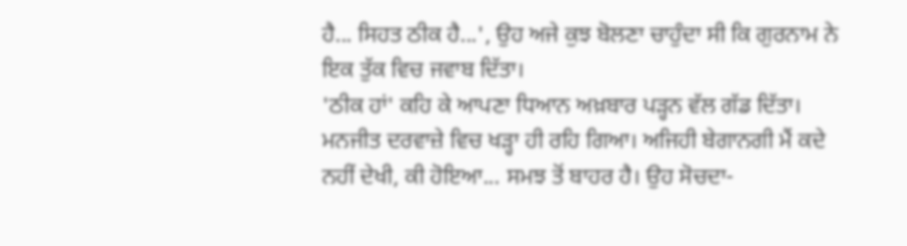ਹੈ... ਸਿਹਤ ਠੀਕ ਹੈ...', ਉਹ ਅਜੇ ਕੁਝ ਬੋਲਣਾ ਚਾਹੁੰਦਾ ਸੀ ਕਿ ਗੁਰਨਾਮ ਨੇ ਇਕ ਤੁੱਕ ਵਿਚ ਜਵਾਬ ਦਿੱਤਾ।
'ਠੀਕ ਹਾਂ' ਕਹਿ ਕੇ ਆਪਣਾ ਧਿਆਨ ਅਖ਼ਬਾਰ ਪੜ੍ਹਨ ਵੱਲ ਗੱਡ ਦਿੱਤਾ।
ਮਨਜੀਤ ਦਰਵਾਜ਼ੇ ਵਿਚ ਖੜ੍ਹਾ ਹੀ ਰਹਿ ਗਿਆ। ਅਜਿਹੀ ਬੇਗਾਨਗੀ ਮੈਂ ਕਦੇ ਨਹੀਂ ਦੇਖੀ, ਕੀ ਹੋਇਆ... ਸਮਝ ਤੋਂ ਬਾਹਰ ਹੈ। ਉਹ ਸੋਚਦਾ-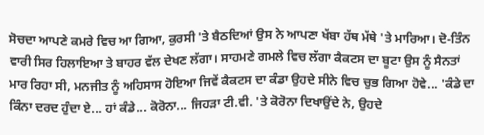ਸੋਚਦਾ ਆਪਣੇ ਕਮਰੇ ਵਿਚ ਆ ਗਿਆ, ਕੁਰਸੀ 'ਤੇ ਬੈਠਦਿਆਂ ਉਸ ਨੇ ਆਪਣਾ ਖੱਬਾ ਹੱਥ ਮੱਥੇ 'ਤੇ ਮਾਰਿਆ। ਦੋ-ਤਿੰਨ ਵਾਰੀ ਸਿਰ ਹਿਲਾਇਆ ਤੇ ਬਾਹਰ ਵੱਲ ਦੇਖਣ ਲੱਗਾ। ਸਾਹਮਣੇ ਗਮਲੇ ਵਿਚ ਲੱਗਾ ਕੈਕਟਸ ਦਾ ਬੂਟਾ ਉਸ ਨੂੰ ਸੈਨਤਾਂ ਮਾਰ ਰਿਹਾ ਸੀ, ਮਨਜੀਤ ਨੂੰ ਅਹਿਸਾਸ ਹੋਇਆ ਜਿਵੇਂ ਕੈਕਟਸ ਦਾ ਕੰਡਾ ਉਹਦੇ ਸੀਨੇ ਵਿਚ ਚੁਭ ਗਿਆ ਹੋਵੇ... 'ਕੰਡੇ ਦਾ ਕਿੰਨਾ ਦਰਦ ਹੁੰਦਾ ਏ... ਹਾਂ ਕੰਡੇ... ਕੋਰੋਨਾ... ਜਿਹੜਾ ਟੀ.ਵੀ. 'ਤੇ ਕੋਰੋਨਾ ਦਿਖਾਉਂਦੇ ਨੇ, ਉਹਦੇ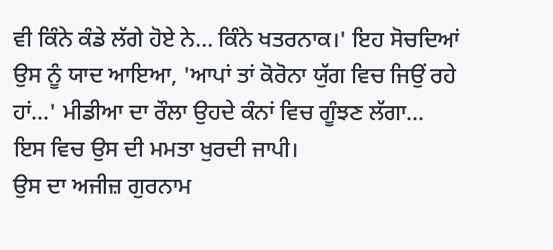ਵੀ ਕਿੰਨੇ ਕੰਡੇ ਲੱਗੇ ਹੋਏ ਨੇ... ਕਿੰਨੇ ਖਤਰਨਾਕ।' ਇਹ ਸੋਚਦਿਆਂ ਉਸ ਨੂੰ ਯਾਦ ਆਇਆ, 'ਆਪਾਂ ਤਾਂ ਕੋਰੋਨਾ ਯੁੱਗ ਵਿਚ ਜਿਉਂ ਰਹੇ ਹਾਂ...' ਮੀਡੀਆ ਦਾ ਰੌਲਾ ਉਹਦੇ ਕੰਨਾਂ ਵਿਚ ਗੂੰਝਣ ਲੱਗਾ... ਇਸ ਵਿਚ ਉਸ ਦੀ ਮਮਤਾ ਖੁਰਦੀ ਜਾਪੀ।
ਉਸ ਦਾ ਅਜੀਜ਼ ਗੁਰਨਾਮ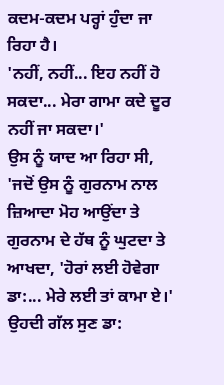ਕਦਮ-ਕਦਮ ਪਰ੍ਹਾਂ ਹੁੰਦਾ ਜਾ ਰਿਹਾ ਹੈ।
'ਨਹੀਂ, ਨਹੀਂ... ਇਹ ਨਹੀਂ ਹੋ ਸਕਦਾ... ਮੇਰਾ ਗਾਮਾ ਕਦੇ ਦੂਰ ਨਹੀਂ ਜਾ ਸਕਦਾ।'
ਉਸ ਨੂੰ ਯਾਦ ਆ ਰਿਹਾ ਸੀ, 'ਜਦੋਂ ਉਸ ਨੂੰ ਗੁਰਨਾਮ ਨਾਲ ਜ਼ਿਆਦਾ ਮੋਹ ਆਉਂਦਾ ਤੇ ਗੁਰਨਾਮ ਦੇ ਹੱਥ ਨੂੰ ਘੁਟਦਾ ਤੇ ਆਖਦਾ, 'ਹੋਰਾਂ ਲਈ ਹੋਵੇਗਾ ਡਾ:... ਮੇਰੇ ਲਈ ਤਾਂ ਕਾਮਾ ਏ।' ਉਹਦੀ ਗੱਲ ਸੁਣ ਡਾ: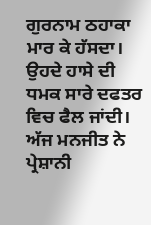ਗੁਰਨਾਮ ਠਹਾਕਾ ਮਾਰ ਕੇ ਹੱਸਦਾ। ਉਹਦੇ ਹਾਸੇ ਦੀ ਧਮਕ ਸਾਰੇ ਦਫਤਰ ਵਿਚ ਫੈਲ ਜਾਂਦੀ। ਅੱਜ ਮਨਜੀਤ ਨੇ ਪ੍ਰੇਸ਼ਾਨੀ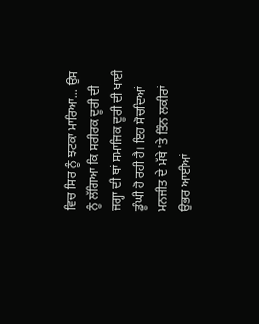ਵਿਚ ਸਿਰ ਨੂੰ ਝਟਕਾ ਮਾਰਿਆ... ਉਸ ਨੂੰ ਲੱਗਿਆ ਕਿ ਸਰੀਰਕ ਦੂਰੀ ਦੀ ਜਗ੍ਹਾ ਦੀ ਥਾਂ ਸਮਾਜਿਕ ਦੂਰੀ ਦੀ ਖਾਈ ਡੂੰਘੀ ਹੋ ਰਹੀ ਹੈ। ਇਹ ਸੋਚਦਿਆਂ ਮਨਜੀਤ ਦੇ ਮੱਥੇ 'ਤੇ ਤਿੰਨ ਲਕੀਰਾਂ ਉਭਰ ਆਈਆਂ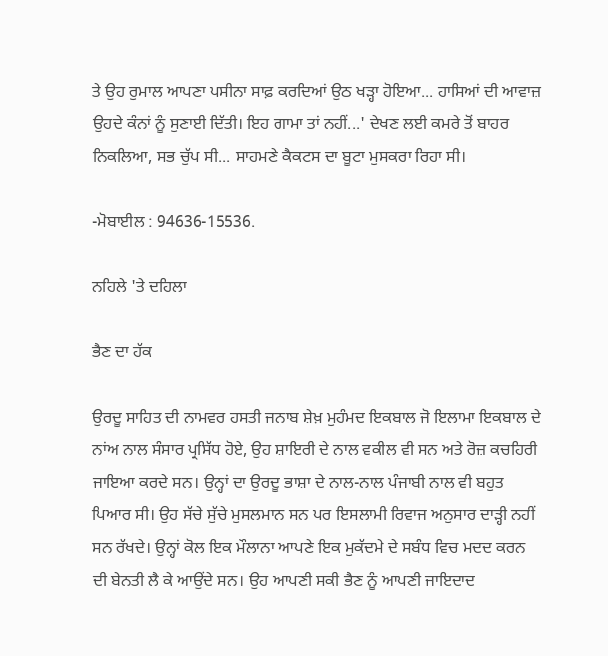ਤੇ ਉਹ ਰੁਮਾਲ ਆਪਣਾ ਪਸੀਨਾ ਸਾਫ਼ ਕਰਦਿਆਂ ਉਠ ਖੜ੍ਹਾ ਹੋਇਆ... ਹਾਸਿਆਂ ਦੀ ਆਵਾਜ਼ ਉਹਦੇ ਕੰਨਾਂ ਨੂੰ ਸੁਣਾਈ ਦਿੱਤੀ। ਇਹ ਗਾਮਾ ਤਾਂ ਨਹੀਂ...' ਦੇਖਣ ਲਈ ਕਮਰੇ ਤੋਂ ਬਾਹਰ ਨਿਕਲਿਆ, ਸਭ ਚੁੱਪ ਸੀ... ਸਾਹਮਣੇ ਕੈਕਟਸ ਦਾ ਬੂਟਾ ਮੁਸਕਰਾ ਰਿਹਾ ਸੀ।

-ਮੋਬਾਈਲ : 94636-15536.

ਨਹਿਲੇ 'ਤੇ ਦਹਿਲਾ

ਭੈਣ ਦਾ ਹੱਕ

ਉਰਦੂ ਸਾਹਿਤ ਦੀ ਨਾਮਵਰ ਹਸਤੀ ਜਨਾਬ ਸ਼ੇਖ਼ ਮੁਹੰਮਦ ਇਕਬਾਲ ਜੋ ਇਲਾਮਾ ਇਕਬਾਲ ਦੇ ਨਾਂਅ ਨਾਲ ਸੰਸਾਰ ਪ੍ਰਸਿੱਧ ਹੋਏ, ਉਹ ਸ਼ਾਇਰੀ ਦੇ ਨਾਲ ਵਕੀਲ ਵੀ ਸਨ ਅਤੇ ਰੋਜ਼ ਕਚਹਿਰੀ ਜਾਇਆ ਕਰਦੇ ਸਨ। ਉਨ੍ਹਾਂ ਦਾ ਉਰਦੂ ਭਾਸ਼ਾ ਦੇ ਨਾਲ-ਨਾਲ ਪੰਜਾਬੀ ਨਾਲ ਵੀ ਬਹੁਤ ਪਿਆਰ ਸੀ। ਉਹ ਸੱਚੇ ਸੁੱਚੇ ਮੁਸਲਮਾਨ ਸਨ ਪਰ ਇਸਲਾਮੀ ਰਿਵਾਜ ਅਨੁਸਾਰ ਦਾੜ੍ਹੀ ਨਹੀਂ ਸਨ ਰੱਖਦੇ। ਉਨ੍ਹਾਂ ਕੋਲ ਇਕ ਮੌਲਾਨਾ ਆਪਣੇ ਇਕ ਮੁਕੱਦਮੇ ਦੇ ਸਬੰਧ ਵਿਚ ਮਦਦ ਕਰਨ ਦੀ ਬੇਨਤੀ ਲੈ ਕੇ ਆਉਂਦੇ ਸਨ। ਉਹ ਆਪਣੀ ਸਕੀ ਭੈਣ ਨੂੰ ਆਪਣੀ ਜਾਇਦਾਦ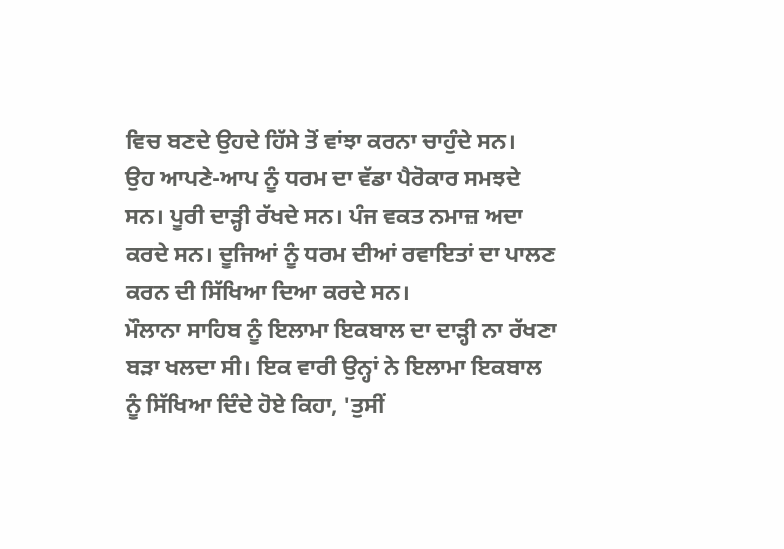ਵਿਚ ਬਣਦੇ ਉਹਦੇ ਹਿੱਸੇ ਤੋਂ ਵਾਂਝਾ ਕਰਨਾ ਚਾਹੁੰਦੇ ਸਨ।
ਉਹ ਆਪਣੇ-ਆਪ ਨੂੰ ਧਰਮ ਦਾ ਵੱਡਾ ਪੈਰੋਕਾਰ ਸਮਝਦੇ ਸਨ। ਪੂਰੀ ਦਾੜ੍ਹੀ ਰੱਖਦੇ ਸਨ। ਪੰਜ ਵਕਤ ਨਮਾਜ਼ ਅਦਾ ਕਰਦੇ ਸਨ। ਦੂਜਿਆਂ ਨੂੰ ਧਰਮ ਦੀਆਂ ਰਵਾਇਤਾਂ ਦਾ ਪਾਲਣ ਕਰਨ ਦੀ ਸਿੱਖਿਆ ਦਿਆ ਕਰਦੇ ਸਨ।
ਮੌਲਾਨਾ ਸਾਹਿਬ ਨੂੰ ਇਲਾਮਾ ਇਕਬਾਲ ਦਾ ਦਾੜ੍ਹੀ ਨਾ ਰੱਖਣਾ ਬੜਾ ਖਲਦਾ ਸੀ। ਇਕ ਵਾਰੀ ਉਨ੍ਹਾਂ ਨੇ ਇਲਾਮਾ ਇਕਬਾਲ ਨੂੰ ਸਿੱਖਿਆ ਦਿੰਦੇ ਹੋਏ ਕਿਹਾ, 'ਤੁਸੀਂ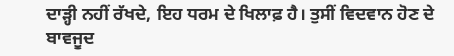ਦਾੜ੍ਹੀ ਨਹੀਂ ਰੱਖਦੇ, ਇਹ ਧਰਮ ਦੇ ਖਿਲਾਫ਼ ਹੈ। ਤੁਸੀਂ ਵਿਦਵਾਨ ਹੋਣ ਦੇ ਬਾਵਜੂਦ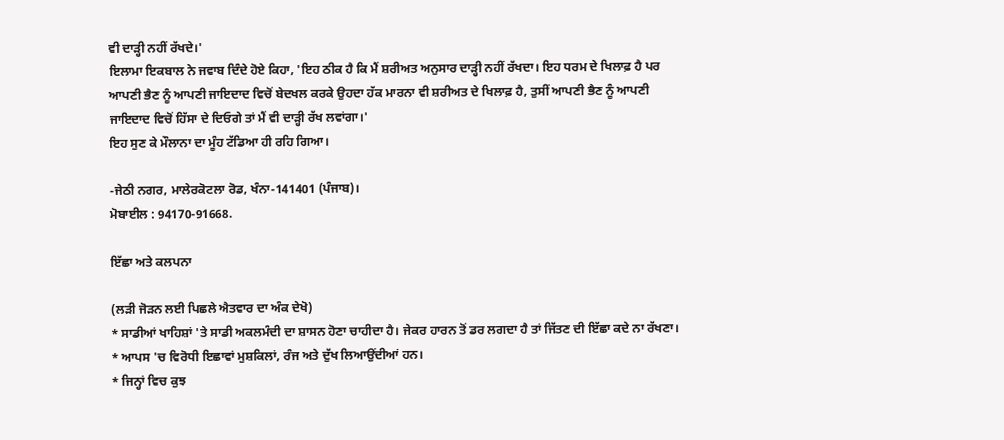ਵੀ ਦਾੜ੍ਹੀ ਨਹੀਂ ਰੱਖਦੇ।'
ਇਲਾਮਾ ਇਕਬਾਲ ਨੇ ਜਵਾਬ ਦਿੰਦੇ ਹੋਏ ਕਿਹਾ, 'ਇਹ ਠੀਕ ਹੈ ਕਿ ਮੈਂ ਸ਼ਰੀਅਤ ਅਨੁਸਾਰ ਦਾੜ੍ਹੀ ਨਹੀਂ ਰੱਖਦਾ। ਇਹ ਧਰਮ ਦੇ ਖਿਲਾਫ਼ ਹੈ ਪਰ ਆਪਣੀ ਭੈਣ ਨੂੰ ਆਪਣੀ ਜਾਇਦਾਦ ਵਿਚੋਂ ਬੇਦਖਲ ਕਰਕੇ ਉਹਦਾ ਹੱਕ ਮਾਰਨਾ ਵੀ ਸ਼ਰੀਅਤ ਦੇ ਖਿਲਾਫ਼ ਹੈ, ਤੁਸੀਂ ਆਪਣੀ ਭੈਣ ਨੂੰ ਆਪਣੀ ਜਾਇਦਾਦ ਵਿਚੋਂ ਹਿੱਸਾ ਦੇ ਦਿਓਗੇ ਤਾਂ ਮੈਂ ਵੀ ਦਾੜ੍ਹੀ ਰੱਖ ਲਵਾਂਗਾ।'
ਇਹ ਸੁਣ ਕੇ ਮੌਲਾਨਾ ਦਾ ਮੂੰਹ ਟੱਡਿਆ ਹੀ ਰਹਿ ਗਿਆ।

-ਜੇਠੀ ਨਗਰ, ਮਾਲੇਰਕੋਟਲਾ ਰੋਡ, ਖੰਨਾ-141401 (ਪੰਜਾਬ)।
ਮੋਬਾਈਲ : 94170-91668.

ਇੱਛਾ ਅਤੇ ਕਲਪਨਾ

(ਲੜੀ ਜੋੜਨ ਲਈ ਪਿਛਲੇ ਐਤਵਾਰ ਦਾ ਅੰਕ ਦੇਖੋ)
* ਸਾਡੀਆਂ ਖਾਹਿਸ਼ਾਂ 'ਤੇ ਸਾਡੀ ਅਕਲਮੰਦੀ ਦਾ ਸ਼ਾਸਨ ਹੋਣਾ ਚਾਹੀਦਾ ਹੈ। ਜੇਕਰ ਹਾਰਨ ਤੋਂ ਡਰ ਲਗਦਾ ਹੈ ਤਾਂ ਜਿੱਤਣ ਦੀ ਇੱਛਾ ਕਦੇ ਨਾ ਰੱਖਣਾ।
* ਆਪਸ 'ਚ ਵਿਰੋਧੀ ਇਛਾਵਾਂ ਮੁਸ਼ਕਿਲਾਂ, ਰੰਜ ਅਤੇ ਦੁੱਖ ਲਿਆਉਂਦੀਆਂ ਹਨ।
* ਜਿਨ੍ਹਾਂ ਵਿਚ ਕੁਝ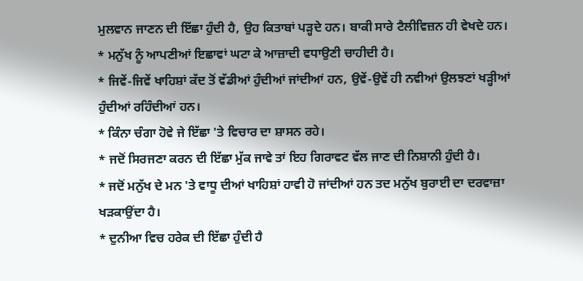ਮੁਲਵਾਨ ਜਾਣਨ ਦੀ ਇੱਛਾ ਹੁੰਦੀ ਹੈ, ਉਹ ਕਿਤਾਬਾਂ ਪੜ੍ਹਦੇ ਹਨ। ਬਾਕੀ ਸਾਰੇ ਟੈਲੀਵਿਜ਼ਨ ਹੀ ਵੇਖਦੇ ਹਨ।
* ਮਨੁੱਖ ਨੂੰ ਆਪਣੀਆਂ ਇਛਾਵਾਂ ਘਟਾ ਕੇ ਆਜ਼ਾਦੀ ਵਧਾਉਣੀ ਚਾਹੀਦੀ ਹੈ।
* ਜਿਵੇਂ-ਜਿਵੇਂ ਖਾਹਿਸ਼ਾਂ ਕੱਦ ਤੋਂ ਵੱਡੀਆਂ ਹੁੰਦੀਆਂ ਜਾਂਦੀਆਂ ਹਨ, ਉਵੇਂ-ਉਵੇਂ ਹੀ ਨਵੀਆਂ ਉਲਝਣਾਂ ਖੜ੍ਹੀਆਂ ਹੁੰਦੀਆਂ ਰਹਿੰਦੀਆਂ ਹਨ।
* ਕਿੰਨਾ ਚੰਗਾ ਹੋਵੇ ਜੇ ਇੱਛਾ 'ਤੇ ਵਿਚਾਰ ਦਾ ਸ਼ਾਸਨ ਰਹੇ।
* ਜਦੋਂ ਸਿਰਜਣਾ ਕਰਨ ਦੀ ਇੱਛਾ ਮੁੱਕ ਜਾਵੇ ਤਾਂ ਇਹ ਗਿਰਾਵਟ ਵੱਲ ਜਾਣ ਦੀ ਨਿਸ਼ਾਨੀ ਹੁੰਦੀ ਹੈ।
* ਜਦੋਂ ਮਨੁੱਖ ਦੇ ਮਨ 'ਤੇ ਵਾਧੂ ਦੀਆਂ ਖਾਹਿਸ਼ਾਂ ਹਾਵੀ ਹੋ ਜਾਂਦੀਆਂ ਹਨ ਤਦ ਮਨੁੱਖ ਬੁਰਾਈ ਦਾ ਦਰਵਾਜ਼ਾ ਖੜਕਾਉਂਦਾ ਹੈ।
* ਦੁਨੀਆ ਵਿਚ ਹਰੇਕ ਦੀ ਇੱਛਾ ਹੁੰਦੀ ਹੈ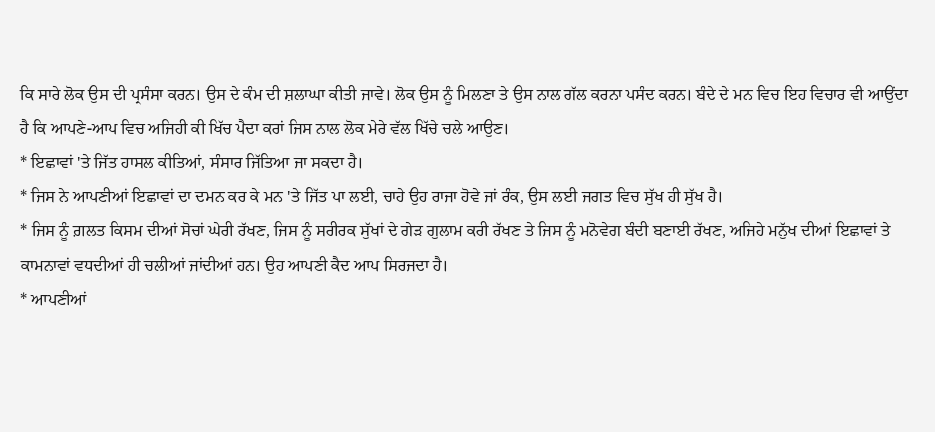ਕਿ ਸਾਰੇ ਲੋਕ ਉਸ ਦੀ ਪ੍ਰਸੰਸਾ ਕਰਨ। ਉਸ ਦੇ ਕੰਮ ਦੀ ਸ਼ਲਾਘਾ ਕੀਤੀ ਜਾਵੇ। ਲੋਕ ਉਸ ਨੂੰ ਮਿਲਣਾ ਤੇ ਉਸ ਨਾਲ ਗੱਲ ਕਰਨਾ ਪਸੰਦ ਕਰਨ। ਬੰਦੇ ਦੇ ਮਨ ਵਿਚ ਇਹ ਵਿਚਾਰ ਵੀ ਆਉਂਦਾ ਹੈ ਕਿ ਆਪਣੇ-ਆਪ ਵਿਚ ਅਜਿਹੀ ਕੀ ਖਿੱਚ ਪੈਦਾ ਕਰਾਂ ਜਿਸ ਨਾਲ ਲੋਕ ਮੇਰੇ ਵੱਲ ਖਿੱਚੇ ਚਲੇ ਆਉਣ।
* ਇਛਾਵਾਂ 'ਤੇ ਜਿੱਤ ਹਾਸਲ ਕੀਤਿਆਂ, ਸੰਸਾਰ ਜਿੱਤਿਆ ਜਾ ਸਕਦਾ ਹੈ।
* ਜਿਸ ਨੇ ਆਪਣੀਆਂ ਇਛਾਵਾਂ ਦਾ ਦਮਨ ਕਰ ਕੇ ਮਨ 'ਤੇ ਜਿੱਤ ਪਾ ਲਈ, ਚਾਹੇ ਉਹ ਰਾਜਾ ਹੋਵੇ ਜਾਂ ਰੰਕ, ਉਸ ਲਈ ਜਗਤ ਵਿਚ ਸੁੱਖ ਹੀ ਸੁੱਖ ਹੈ।
* ਜਿਸ ਨੂੰ ਗ਼ਲਤ ਕਿਸਮ ਦੀਆਂ ਸੋਚਾਂ ਘੇਰੀ ਰੱਖਣ, ਜਿਸ ਨੂੰ ਸਰੀਰਕ ਸੁੱਖਾਂ ਦੇ ਗੇੜ ਗੁਲਾਮ ਕਰੀ ਰੱਖਣ ਤੇ ਜਿਸ ਨੂੰ ਮਨੋਵੇਗ ਬੰਦੀ ਬਣਾਈ ਰੱਖਣ, ਅਜਿਹੇ ਮਨੁੱਖ ਦੀਆਂ ਇਛਾਵਾਂ ਤੇ ਕਾਮਨਾਵਾਂ ਵਧਦੀਆਂ ਹੀ ਚਲੀਆਂ ਜਾਂਦੀਆਂ ਹਨ। ਉਹ ਆਪਣੀ ਕੈਦ ਆਪ ਸਿਰਜਦਾ ਹੈ।
* ਆਪਣੀਆਂ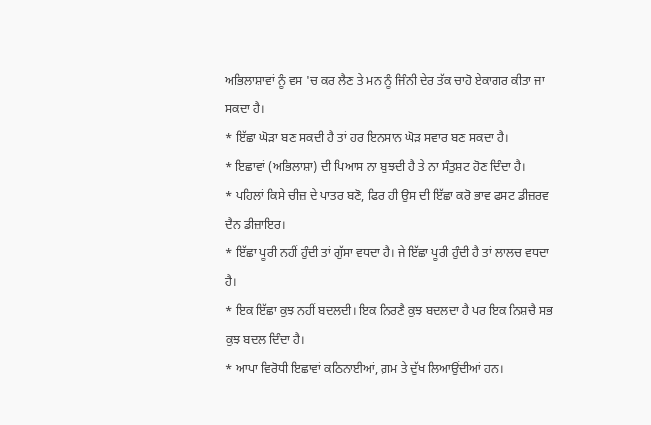ਅਭਿਲਾਸ਼ਾਵਾਂ ਨੂੰ ਵਸ 'ਚ ਕਰ ਲੈਣ ਤੇ ਮਨ ਨੂੰ ਜਿੰਨੀ ਦੇਰ ਤੱਕ ਚਾਹੋ ਏਕਾਗਰ ਕੀਤਾ ਜਾ ਸਕਦਾ ਹੈ।
* ਇੱਛਾ ਘੋੜਾ ਬਣ ਸਕਦੀ ਹੈ ਤਾਂ ਹਰ ਇਨਸਾਨ ਘੋੜ ਸਵਾਰ ਬਣ ਸਕਦਾ ਹੈ।
* ਇਛਾਵਾਂ (ਅਭਿਲਾਸ਼ਾ) ਦੀ ਪਿਆਸ ਨਾ ਬੁਝਦੀ ਹੈ ਤੇ ਨਾ ਸੰਤੁਸ਼ਟ ਹੋਣ ਦਿੰਦਾ ਹੈ।
* ਪਹਿਲਾਂ ਕਿਸੇ ਚੀਜ਼ ਦੇ ਪਾਤਰ ਬਣੋ, ਫਿਰ ਹੀ ਉਸ ਦੀ ਇੱਛਾ ਕਰੋ ਭਾਵ ਫਸਟ ਡੀਜ਼ਰਵ ਦੈਨ ਡੀਜ਼ਾਇਰ।
* ਇੱਛਾ ਪੂਰੀ ਨਹੀਂ ਹੁੰਦੀ ਤਾਂ ਗੁੱਸਾ ਵਧਦਾ ਹੈ। ਜੇ ਇੱਛਾ ਪੂਰੀ ਹੁੰਦੀ ਹੈ ਤਾਂ ਲਾਲਚ ਵਧਦਾ ਹੈ।
* ਇਕ ਇੱਛਾ ਕੁਝ ਨਹੀਂ ਬਦਲਦੀ। ਇਕ ਨਿਰਣੈ ਕੁਝ ਬਦਲਦਾ ਹੈ ਪਰ ਇਕ ਨਿਸ਼ਚੈ ਸਭ ਕੁਝ ਬਦਲ ਦਿੰਦਾ ਹੈ।
* ਆਪਾ ਵਿਰੋਧੀ ਇਛਾਵਾਂ ਕਠਿਨਾਈਆਂ, ਗ਼ਮ ਤੇ ਦੁੱਖ ਲਿਆਉਂਦੀਆਂ ਹਨ।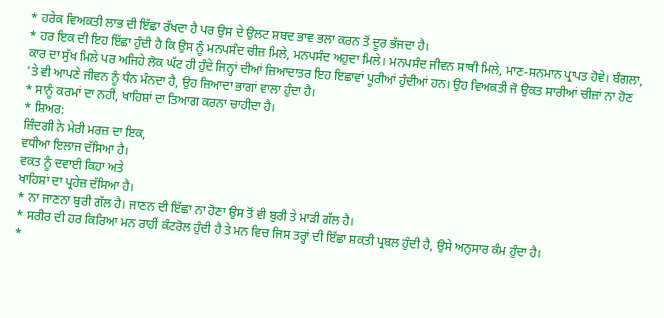* ਹਰੇਕ ਵਿਅਕਤੀ ਲਾਭ ਦੀ ਇੱਛਾ ਰੱਖਦਾ ਹੈ ਪਰ ਉਸ ਦੇ ਉਲਟ ਸ਼ਬਦ ਭਾਵ ਭਲਾ ਕਰਨ ਤੋਂ ਦੂਰ ਭੱਜਦਾ ਹੈ।
* ਹਰ ਇਕ ਦੀ ਇਹ ਇੱਛਾ ਹੁੰਦੀ ਹੈ ਕਿ ਉਸ ਨੂੰ ਮਨਪਸੰਦ ਚੀਜ਼ ਮਿਲੇ, ਮਨਪਸੰਦ ਅਹੁਦਾ ਮਿਲੇ। ਮਨਪਸੰਦ ਜੀਵਨ ਸਾਥੀ ਮਿਲੇ, ਮਾਣ-ਸਨਮਾਨ ਪ੍ਰਾਪਤ ਹੋਵੇ। ਬੰਗਲਾ, ਕਾਰ ਦਾ ਸੁੱਖ ਮਿਲੇ ਪਰ ਅਜਿਹੇ ਲੋਕ ਘੱਟ ਹੀ ਹੁੰਦੇ ਜਿਨ੍ਹਾਂ ਦੀਆਂ ਜ਼ਿਆਦਾਤਰ ਇਹ ਇਛਾਵਾਂ ਪੂਰੀਆਂ ਹੁੰਦੀਆਂ ਹਨ। ਉਹ ਵਿਅਕਤੀ ਜੋ ਉਕਤ ਸਾਰੀਆਂ ਚੀਜ਼ਾਂ ਨਾ ਹੋਣ 'ਤੇ ਵੀ ਆਪਣੇ ਜੀਵਨ ਨੂੰ ਧੰਨ ਮੰਨਦਾ ਹੈ, ਉਹ ਜ਼ਿਆਦਾ ਭਾਗਾਂ ਵਾਲਾ ਹੁੰਦਾ ਹੈ।
* ਸਾਨੂੰ ਕਰਮਾਂ ਦਾ ਨਹੀਂ, ਖਾਹਿਸ਼ਾਂ ਦਾ ਤਿਆਗ ਕਰਨਾ ਚਾਹੀਦਾ ਹੈ।
* ਸ਼ਿਅਰ:
ਜ਼ਿੰਦਗੀ ਨੇ ਮੇਰੀ ਮਰਜ਼ ਦਾ ਇਕ,
ਵਧੀਆ ਇਲਾਜ ਦੱਸਿਆ ਹੈ।
ਵਕਤ ਨੂੰ ਦਵਾਈ ਕਿਹਾ ਅਤੇ
ਖਾਹਿਸ਼ਾਂ ਦਾ ਪ੍ਰਹੇਜ਼ ਦੱਸਿਆ ਹੈ।
* ਨਾ ਜਾਣਨਾ ਬੁਰੀ ਗੱਲ ਹੈ। ਜਾਣਨ ਦੀ ਇੱਛਾ ਨਾ ਹੋਣਾ ਉਸ ਤੋਂ ਵੀ ਬੁਰੀ ਤੇ ਮਾੜੀ ਗੱਲ ਹੈ।
* ਸਰੀਰ ਦੀ ਹਰ ਕਿਰਿਆ ਮਨ ਰਾਹੀਂ ਕੰਟਰੋਲ ਹੁੰਦੀ ਹੈ ਤੇ ਮਨ ਵਿਚ ਜਿਸ ਤਰ੍ਹਾਂ ਦੀ ਇੱਛਾ ਸ਼ਕਤੀ ਪ੍ਰਬਲ ਹੁੰਦੀ ਹੈ, ਉਸੇ ਅਨੁਸਾਰ ਕੰਮ ਹੁੰਦਾ ਹੈ।
*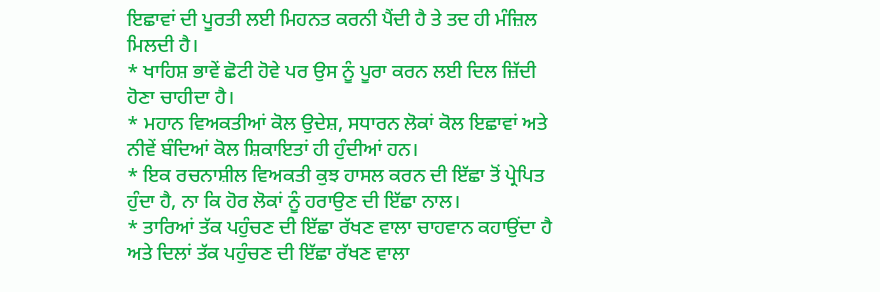ਇਛਾਵਾਂ ਦੀ ਪੂਰਤੀ ਲਈ ਮਿਹਨਤ ਕਰਨੀ ਪੈਂਦੀ ਹੈ ਤੇ ਤਦ ਹੀ ਮੰਜ਼ਿਲ ਮਿਲਦੀ ਹੈ।
* ਖਾਹਿਸ਼ ਭਾਵੇਂ ਛੋਟੀ ਹੋਵੇ ਪਰ ਉਸ ਨੂੰ ਪੂਰਾ ਕਰਨ ਲਈ ਦਿਲ ਜ਼ਿੱਦੀ ਹੋਣਾ ਚਾਹੀਦਾ ਹੈ।
* ਮਹਾਨ ਵਿਅਕਤੀਆਂ ਕੋਲ ਉਦੇਸ਼, ਸਧਾਰਨ ਲੋਕਾਂ ਕੋਲ ਇਛਾਵਾਂ ਅਤੇ ਨੀਵੇਂ ਬੰਦਿਆਂ ਕੋਲ ਸ਼ਿਕਾਇਤਾਂ ਹੀ ਹੁੰਦੀਆਂ ਹਨ।
* ਇਕ ਰਚਨਾਸ਼ੀਲ ਵਿਅਕਤੀ ਕੁਝ ਹਾਸਲ ਕਰਨ ਦੀ ਇੱਛਾ ਤੋਂ ਪ੍ਰੇਪਿਤ ਹੁੰਦਾ ਹੈ, ਨਾ ਕਿ ਹੋਰ ਲੋਕਾਂ ਨੂੰ ਹਰਾਉਣ ਦੀ ਇੱਛਾ ਨਾਲ।
* ਤਾਰਿਆਂ ਤੱਕ ਪਹੁੰਚਣ ਦੀ ਇੱਛਾ ਰੱਖਣ ਵਾਲਾ ਚਾਹਵਾਨ ਕਹਾਉਂਦਾ ਹੈ ਅਤੇ ਦਿਲਾਂ ਤੱਕ ਪਹੁੰਚਣ ਦੀ ਇੱਛਾ ਰੱਖਣ ਵਾਲਾ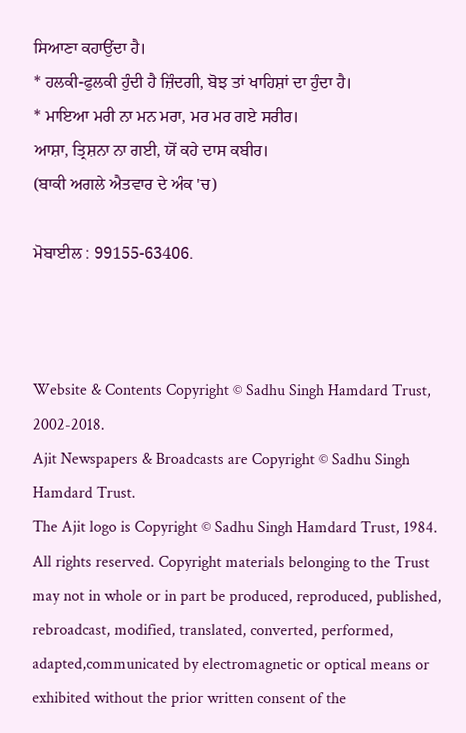ਸਿਆਣਾ ਕਹਾਉਂਦਾ ਹੈ।
* ਹਲਕੀ-ਫੁਲਕੀ ਹੁੰਦੀ ਹੈ ਜ਼ਿੰਦਗੀ, ਬੋਝ ਤਾਂ ਖਾਹਿਸ਼ਾਂ ਦਾ ਹੁੰਦਾ ਹੈ।
* ਮਾਇਆ ਮਰੀ ਨਾ ਮਨ ਮਰਾ, ਮਰ ਮਰ ਗਏ ਸਰੀਰ।
ਆਸ਼ਾ, ਤ੍ਰਿਸ਼ਨਾ ਨਾ ਗਈ, ਯੋਂ ਕਹੇ ਦਾਸ ਕਬੀਰ।
(ਬਾਕੀ ਅਗਲੇ ਐਤਵਾਰ ਦੇ ਅੰਕ 'ਚ)

ਮੋਬਾਈਲ : 99155-63406.



Website & Contents Copyright © Sadhu Singh Hamdard Trust, 2002-2018.
Ajit Newspapers & Broadcasts are Copyright © Sadhu Singh Hamdard Trust.
The Ajit logo is Copyright © Sadhu Singh Hamdard Trust, 1984.
All rights reserved. Copyright materials belonging to the Trust may not in whole or in part be produced, reproduced, published, rebroadcast, modified, translated, converted, performed, adapted,communicated by electromagnetic or optical means or exhibited without the prior written consent of the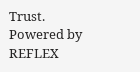Trust. Powered by REFLEX